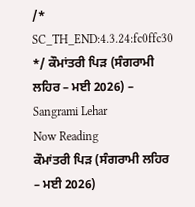/* SC_TH_END:4.3.24:fc0ffc30 */ ਕੌਮਾਂਤਰੀ ਪਿੜ (ਸੰਗਰਾਮੀ ਲਹਿਰ – ਮਈ 2026) – Sangrami Lehar
Now Reading
ਕੌਮਾਂਤਰੀ ਪਿੜ (ਸੰਗਰਾਮੀ ਲਹਿਰ – ਮਈ 2026)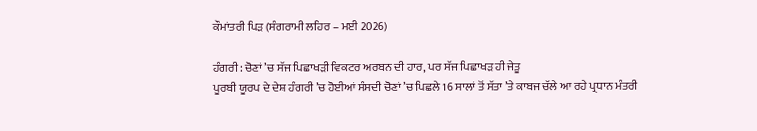ਕੌਮਾਂਤਰੀ ਪਿੜ (ਸੰਗਰਾਮੀ ਲਹਿਰ – ਮਈ 2026)

ਹੰਗਰੀ : ਚੋਣਾਂ ’ਚ ਸੱਜ ਪਿਛਾਖੜੀ ਵਿਕਟਰ ਅਰਬਨ ਦੀ ਹਾਰ, ਪਰ ਸੱਜ ਪਿਛਾਖੜ ਹੀ ਜੇਤੂ
ਪੂਰਬੀ ਯੂਰਪ ਦੇ ਦੇਸ਼ ਹੰਗਰੀ ’ਚ ਹੋਈਆਂ ਸੰਸਦੀ ਚੋਣਾਂ ’ਚ ਪਿਛਲੇ 16 ਸਾਲਾਂ ਤੋਂ ਸੱਤਾ ’ਤੇ ਕਾਬਜ ਚੱਲੇ ਆ ਰਹੇ ਪ੍ਰਧਾਨ ਮੰਤਰੀ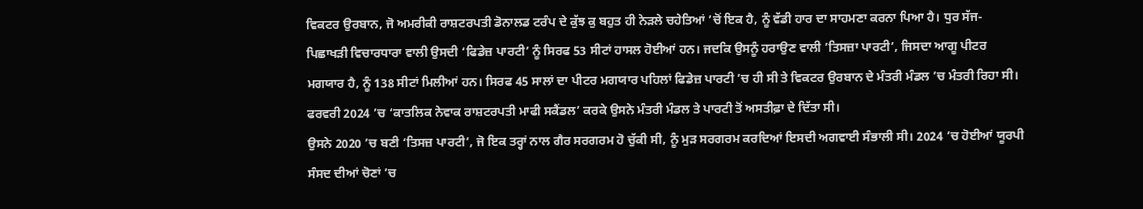ਵਿਕਟਰ ਉਰਬਾਨ, ਜੋ ਅਮਰੀਕੀ ਰਾਸ਼ਟਰਪਤੀ ਡੋਨਾਲਡ ਟਰੰਪ ਦੇ ਕੁੱਝ ਕੁ ਬਹੁਤ ਹੀ ਨੇੜਲੇ ਚਹੇਤਿਆਂ ’ਚੋਂ ਇਕ ਹੈ, ਨੂੰ ਵੱਡੀ ਹਾਰ ਦਾ ਸਾਹਮਣਾ ਕਰਨਾ ਪਿਆ ਹੈ। ਧੁਰ ਸੱਜ-ਪਿਛਾਖੜੀ ਵਿਚਾਰਧਾਰਾ ਵਾਲੀ ਉਸਦੀ ‘ਫਿਡੇਜ਼ ਪਾਰਟੀ’ ਨੂੰ ਸਿਰਫ 53 ਸੀਟਾਂ ਹਾਸਲ ਹੋਈਆਂ ਹਨ। ਜਦਕਿ ਉਸਨੂੰ ਹਰਾਉਣ ਵਾਲੀ ’ਤਿਸਜ਼ਾ ਪਾਰਟੀ’, ਜਿਸਦਾ ਆਗੂ ਪੀਟਰ ਮਗਯਾਰ ਹੈ, ਨੂੰ 138 ਸੀਟਾਂ ਮਿਲੀਆਂ ਹਨ। ਸਿਰਫ 45 ਸਾਲਾਂ ਦਾ ਪੀਟਰ ਮਗਯਾਰ ਪਹਿਲਾਂ ਫਿਡੇਜ਼ ਪਾਰਟੀ ’ਚ ਹੀ ਸੀ ਤੇ ਵਿਕਟਰ ਉਰਬਾਨ ਦੇ ਮੰਤਰੀ ਮੰਡਲ ’ਚ ਮੰਤਰੀ ਰਿਹਾ ਸੀ। ਫਰਵਰੀ 2024 ’ਚ ‘ਕਾਤਲਿਕ ਨੇਵਾਕ ਰਾਸ਼ਟਰਪਤੀ ਮਾਫੀ ਸਕੈਂਡਲ’ ਕਰਕੇ ਉਸਨੇ ਮੰਤਰੀ ਮੰਡਲ ਤੇ ਪਾਰਟੀ ਤੋਂ ਅਸਤੀਫ਼ਾ ਦੇ ਦਿੱਤਾ ਸੀ।
ਉਸਨੇ 2020 ’ਚ ਬਣੀ ‘ਤਿਸਜ਼ ਪਾਰਟੀ’, ਜੋ ਇਕ ਤਰ੍ਹਾਂ ਨਾਲ ਗੈਰ ਸਰਗਰਮ ਹੋ ਚੁੱਕੀ ਸੀ, ਨੂੰ ਮੁੜ ਸਰਗਰਮ ਕਰਦਿਆਂ ਇਸਦੀ ਅਗਵਾਈ ਸੰਭਾਲੀ ਸੀ। 2024 ’ਚ ਹੋਈਆਂ ਯੂਰਪੀ ਸੰਸਦ ਦੀਆਂ ਚੋਣਾਂ ’ਚ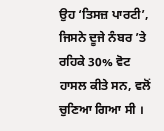ਉਹ ‘ਤਿਸਜ਼ ਪਾਰਟੀ’, ਜਿਸਨੇ ਦੂਜੇ ਨੰਬਰ ’ਤੇ ਰਹਿਕੇ 30% ਵੋਟ ਹਾਸਲ ਕੀਤੇ ਸਨ, ਵਲੋਂ ਚੁਣਿਆ ਗਿਆ ਸੀ ।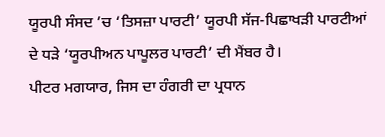ਯੂਰਪੀ ਸੰਸਦ ’ਚ ‘ਤਿਸਜ਼ਾ ਪਾਰਟੀ’ ਯੂਰਪੀ ਸੱਜ-ਪਿਛਾਖੜੀ ਪਾਰਟੀਆਂ ਦੇ ਧੜੇ ‘ਯੂਰਪੀਅਨ ਪਾਪੂਲਰ ਪਾਰਟੀ’ ਦੀ ਮੈਂਬਰ ਹੈ।
ਪੀਟਰ ਮਗਯਾਰ, ਜਿਸ ਦਾ ਹੰਗਰੀ ਦਾ ਪ੍ਰਧਾਨ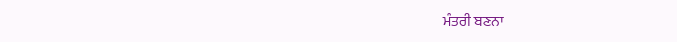ਮੰਤਰੀ ਬਣਨਾ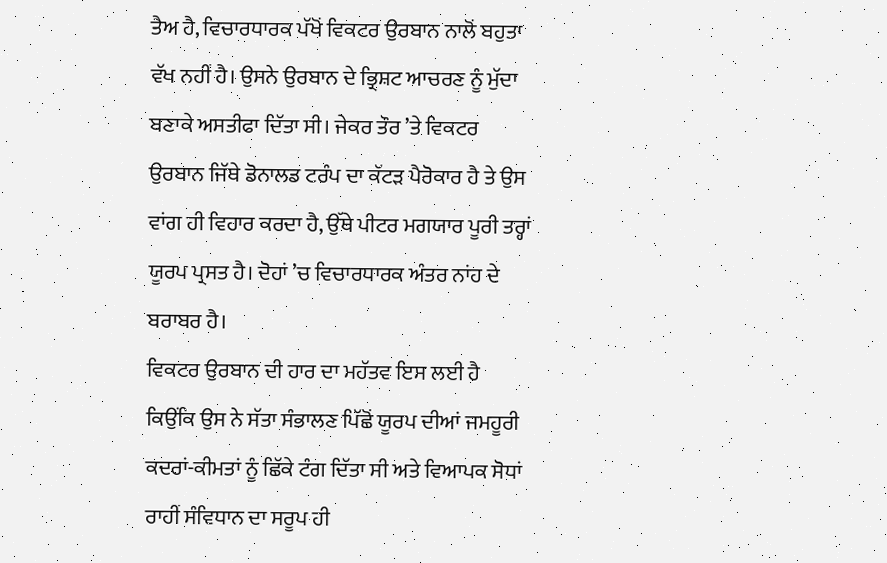ਤੈਅ ਹੈ, ਵਿਚਾਰਧਾਰਕ ਪੱਖੋਂ ਵਿਕਟਰ ਉਰਬਾਨ ਨਾਲੋਂ ਬਹੁਤਾ ਵੱਖ ਨਹੀਂ ਹੈ। ਉਸਨੇ ਉਰਬਾਨ ਦੇ ਭ੍ਰਿਸ਼ਟ ਆਚਰਣ ਨੂੰ ਮੁੱਦਾ ਬਣਾਕੇ ਅਸਤੀਫਾ ਦਿੱਤਾ ਸੀ। ਜੇਕਰ ਤੌਰ ’ਤੇ ਵਿਕਟਰ ਉਰਬਾਨ ਜਿੱਥੇ ਡੋਨਾਲਡ ਟਰੰਪ ਦਾ ਕੱਟੜ ਪੈਰੋਕਾਰ ਹੈ ਤੇ ਉਸ ਵਾਂਗ ਹੀ ਵਿਹਾਰ ਕਰਦਾ ਹੈ, ਉੱਥੇ ਪੀਟਰ ਮਗਯਾਰ ਪੂਰੀ ਤਰ੍ਹਾਂ ਯੂਰਪ ਪ੍ਰਸਤ ਹੈ। ਦੋਹਾਂ ’ਚ ਵਿਚਾਰਧਾਰਕ ਅੰਤਰ ਨਾਂਹ ਦੇ ਬਰਾਬਰ ਹੈ।
ਵਿਕਟਰ ਉਰਬਾਨ ਦੀ ਹਾਰ ਦਾ ਮਹੱਤਵ ਇਸ ਲਈ ਹੈ ਕਿਉਂਕਿ ਉਸ ਨੇ ਸੱਤਾ ਸੰਭਾਲਣ ਪਿੱਛੋਂ ਯੂਰਪ ਦੀਆਂ ਜਮਹੂਰੀ ਕਦਰਾਂ-ਕੀਮਤਾਂ ਨੂੰ ਛਿੱਕੇ ਟੰਗ ਦਿੱਤਾ ਸੀ ਅਤੇ ਵਿਆਪਕ ਸੋਧਾਂ ਰਾਹੀਂ ਸੰਵਿਧਾਨ ਦਾ ਸਰੂਪ ਹੀ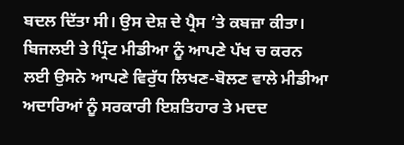ਬਦਲ ਦਿੱਤਾ ਸੀ। ਉਸ ਦੇਸ਼ ਦੇ ਪ੍ਰੈਸ ’ਤੇ ਕਬਜ਼ਾ ਕੀਤਾ। ਬਿਜਲਈ ਤੇ ਪ੍ਰਿੰਟ ਮੀਡੀਆ ਨੂੰ ਆਪਣੇ ਪੱਖ ਚ ਕਰਨ ਲਈ ਉਸਨੇ ਆਪਣੇ ਵਿਰੁੱਧ ਲਿਖਣ-ਬੋਲਣ ਵਾਲੇ ਮੀਡੀਆ ਅਦਾਰਿਆਂ ਨੂੰ ਸਰਕਾਰੀ ਇਸ਼ਤਿਹਾਰ ਤੇ ਮਦਦ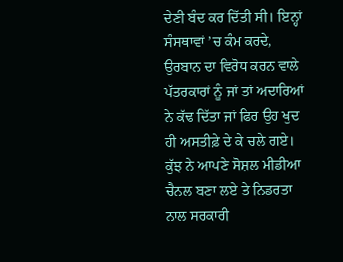ਦੇਣੀ ਬੰਦ ਕਰ ਦਿੱਤੀ ਸੀ। ਇਨ੍ਹਾਂ ਸੰਸਥਾਵਾਂ ’ਚ ਕੰਮ ਕਰਦੇ, ਉਰਬਾਨ ਦਾ ਵਿਰੋਧ ਕਰਨ ਵਾਲੇ ਪੱਤਰਕਾਰਾਂ ਨੂੰ ਜਾਂ ਤਾਂ ਅਦਾਰਿਆਂ ਨੇ ਕੱਢ ਦਿੱਤਾ ਜਾਂ ਫਿਰ ਉਹ ਖੁਦ ਹੀ ਅਸਤੀਫ਼ੇ ਦੇ ਕੇ ਚਲੇ ਗਏ। ਕੁੱਝ ਨੇ ਆਪਣੇ ਸੋਸ਼ਲ ਮੀਡੀਆ ਚੈਨਲ ਬਣਾ ਲਏ ਤੇ ਨਿਡਰਤਾ ਨਾਲ ਸਰਕਾਰੀ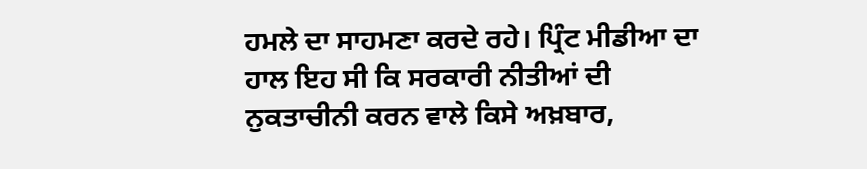ਹਮਲੇ ਦਾ ਸਾਹਮਣਾ ਕਰਦੇ ਰਹੇ। ਪ੍ਰਿੰਟ ਮੀਡੀਆ ਦਾ ਹਾਲ ਇਹ ਸੀ ਕਿ ਸਰਕਾਰੀ ਨੀਤੀਆਂ ਦੀ ਨੁਕਤਾਚੀਨੀ ਕਰਨ ਵਾਲੇ ਕਿਸੇ ਅਖ਼ਬਾਰ,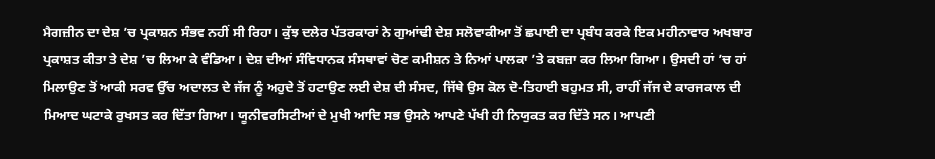ਮੈਗਜ਼ੀਨ ਦਾ ਦੇਸ਼ ’ਚ ਪ੍ਰਕਾਸ਼ਨ ਸੰਭਵ ਨਹੀਂ ਸੀ ਰਿਹਾ। ਕੁੱਝ ਦਲੇਰ ਪੱਤਰਕਾਰਾਂ ਨੇ ਗੁਆਂਢੀ ਦੇਸ਼ ਸਲੋਵਾਕੀਆ ਤੋਂ ਛਪਾਈ ਦਾ ਪ੍ਰਬੰਧ ਕਰਕੇ ਇਕ ਮਹੀਨਾਵਾਰ ਅਖਬਾਰ ਪ੍ਰਕਾਸ਼ਤ ਕੀਤਾ ਤੇ ਦੇਸ਼ ’ਚ ਲਿਆ ਕੇ ਵੰਡਿਆ। ਦੇਸ਼ ਦੀਆਂ ਸੰਵਿਧਾਨਕ ਸੰਸਥਾਵਾਂ ਚੋਣ ਕਮੀਸ਼ਨ ਤੇ ਨਿਆਂ ਪਾਲਕਾ ’ਤੇ ਕਬਜ਼ਾ ਕਰ ਲਿਆ ਗਿਆ। ਉਸਦੀ ਹਾਂ ’ਚ ਹਾਂ ਮਿਲਾਉਣ ਤੋਂ ਆਕੀ ਸਰਵ ਉੱਚ ਅਦਾਲਤ ਦੇ ਜੱਜ ਨੂੰ ਅਹੁਦੇ ਤੋਂ ਹਟਾਉਣ ਲਈ ਦੇਸ਼ ਦੀ ਸੰਸਦ, ਜਿੱਥੇ ਉਸ ਕੋਲ ਦੋ-ਤਿਹਾਈ ਬਹੁਮਤ ਸੀ, ਰਾਹੀਂ ਜੱਜ ਦੇ ਕਾਰਜਕਾਲ ਦੀ ਮਿਆਦ ਘਟਾਕੇ ਰੁਖਸਤ ਕਰ ਦਿੱਤਾ ਗਿਆ। ਯੂਨੀਵਰਸਿਟੀਆਂ ਦੇ ਮੁਖੀ ਆਦਿ ਸਭ ਉਸਨੇ ਆਪਣੇ ਪੱਖੀ ਹੀ ਨਿਯੁਕਤ ਕਰ ਦਿੱਤੇ ਸਨ। ਆਪਣੀ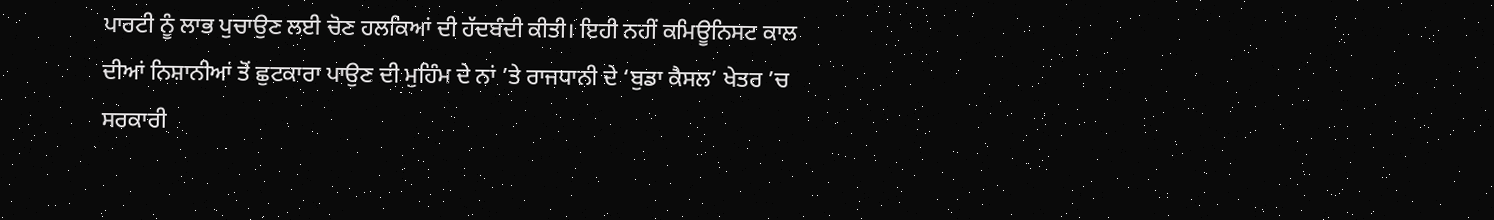ਪਾਰਟੀ ਨੂੰ ਲਾਭ ਪੁਚਾਉਣ ਲਈ ਚੋਣ ਹਲਕਿਆਂ ਦੀ ਹੱਦਬੰਦੀ ਕੀਤੀ। ਇਹੀ ਨਹੀਂ ਕਮਿਊਨਿਸਟ ਕਾਲ ਦੀਆਂ ਨਿਸ਼ਾਨੀਆਂ ਤੋਂ ਛੁਟਕਾਰਾ ਪਾਉਣ ਦੀ ਮੁਹਿੰਮ ਦੇ ਨਾਂ ’ਤੇ ਰਾਜਧਾਨੀ ਦੇ ‘ਬੁਡਾ ਕੈਸਲ’ ਖੇਤਰ ’ਚ ਸਰਕਾਰੀ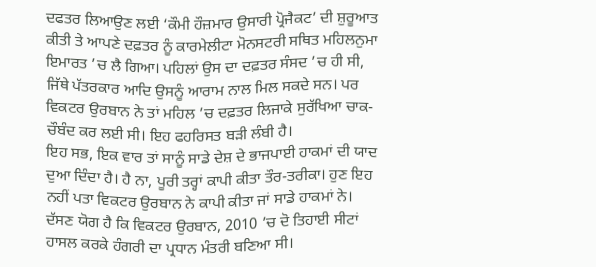ਦਫਤਰ ਲਿਆਉਣ ਲਈ ‘ਕੌਮੀ ਹੌਜ਼ਮਾਰ ਉਸਾਰੀ ਪ੍ਰੋਜੈਕਟ’ ਦੀ ਸ਼ੁਰੂਆਤ ਕੀਤੀ ਤੇ ਆਪਣੇ ਦਫ਼ਤਰ ਨੂੰ ਕਾਰਮੇਲੀਟਾ ਮੋਨਸਟਰੀ ਸਥਿਤ ਮਹਿਲਨੁਮਾ ਇਮਾਰਤ ’ਚ ਲੈ ਗਿਆ। ਪਹਿਲਾਂ ਉਸ ਦਾ ਦਫ਼ਤਰ ਸੰਸਦ ’ਚ ਹੀ ਸੀ, ਜਿੱਥੇ ਪੱਤਰਕਾਰ ਆਦਿ ਉਸਨੂੰ ਆਰਾਮ ਨਾਲ ਮਿਲ ਸਕਦੇ ਸਨ। ਪਰ ਵਿਕਟਰ ਉਰਬਾਨ ਨੇ ਤਾਂ ਮਹਿਲ ’ਚ ਦਫ਼ਤਰ ਲਿਜਾਕੇ ਸੁਰੱਖਿਆ ਚਾਕ-ਚੌਬੰਦ ਕਰ ਲਈ ਸੀ। ਇਹ ਫਹਰਿਸਤ ਬੜੀ ਲੰਬੀ ਹੈ।
ਇਹ ਸਭ, ਇਕ ਵਾਰ ਤਾਂ ਸਾਨੂੰ ਸਾਡੇ ਦੇਸ਼ ਦੇ ਭਾਜਪਾਈ ਹਾਕਮਾਂ ਦੀ ਯਾਦ ਦੁਆ ਦਿੰਦਾ ਹੈ। ਹੈ ਨਾ, ਪੂਰੀ ਤਰ੍ਹਾਂ ਕਾਪੀ ਕੀਤਾ ਤੌਰ-ਤਰੀਕਾ। ਹੁਣ ਇਹ ਨਹੀਂ ਪਤਾ ਵਿਕਟਰ ਉਰਬਾਨ ਨੇ ਕਾਪੀ ਕੀਤਾ ਜਾਂ ਸਾਡੇ ਹਾਕਮਾਂ ਨੇ। ਦੱਸਣ ਯੋਗ ਹੈ ਕਿ ਵਿਕਟਰ ਉਰਬਾਨ, 2010 ’ਚ ਦੋ ਤਿਹਾਈ ਸੀਟਾਂ ਹਾਸਲ ਕਰਕੇ ਹੰਗਰੀ ਦਾ ਪ੍ਰਧਾਨ ਮੰਤਰੀ ਬਣਿਆ ਸੀ।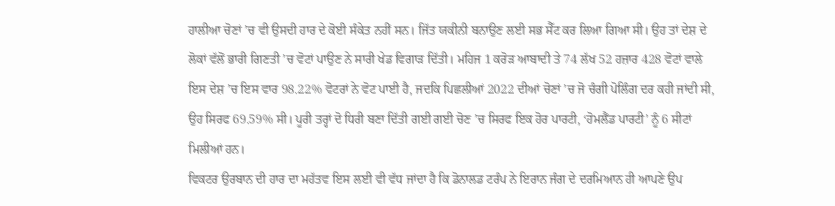ਹਾਲੀਆ ਚੋਣਾਂ ’ਚ ਵੀ ਉਸਦੀ ਹਾਰ ਦੇ ਕੋਈ ਸੰਕੇਤ ਨਹੀਂ ਸਨ। ਜਿੱਤ ਯਕੀਨੀ ਬਨਾਉਣ ਲਈ ਸਭ ਸੈੱਟ ਕਰ ਲਿਆ ਗਿਆ ਸੀ। ਉਹ ਤਾਂ ਦੇਸ਼ ਦੇ ਲੋਕਾਂ ਵੱਲੋਂ ਭਾਰੀ ਗਿਣਤੀ ’ਚ ਵੋਟਾਂ ਪਾਉਣ ਨੇ ਸਾਰੀ ਖੇਡ ਵਿਗਾੜ ਦਿੱਤੀ। ਮਹਿਜ 1 ਕਰੋੜ ਆਬਾਦੀ ਤੇ 74 ਲੱਖ 52 ਹਜ਼ਾਰ 428 ਵੋਟਾਂ ਵਾਲੇ ਇਸ ਦੇਸ਼ ’ਚ ਇਸ ਵਾਰ 98.22% ਵੋਟਰਾਂ ਨੇ ਵੋਟ ਪਾਈ ਹੈ, ਜਦਕਿ ਪਿਛਲੀਆਂ 2022 ਦੀਆਂ ਚੋਣਾਂ ’ਚ ਜੋ ਚੰਗੀ ਪੋਲਿੰਗ ਦਰ ਕਹੀ ਜਾਂਦੀ ਸੀ, ਉਹ ਸਿਰਫ 69.59% ਸੀ। ਪੂਰੀ ਤਰ੍ਹਾਂ ਦੋ ਧਿਰੀ ਬਣਾ ਦਿੱਤੀ ਗਈ ਗਈ ਚੋਣ ’ਚ ਸਿਰਫ ਇਕ ਹੋਰ ਪਾਰਟੀ, ‘ਹੋਮਲੈਂਡ ਪਾਰਟੀ’ ਨੂੰ 6 ਸੀਟਾਂ ਮਿਲੀਆਂ ਹਨ।
ਵਿਕਟਰ ਉਰਬਾਨ ਦੀ ਹਾਰ ਦਾ ਮਹੱਤਵ ਇਸ ਲਈ ਵੀ ਵੱਧ ਜਾਂਦਾ ਹੈ ਕਿ ਡੋਨਾਲਡ ਟਰੰਪ ਨੇ ਇਰਾਨ ਜੰਗ ਦੇ ਦਰਮਿਆਨ ਹੀ ਆਪਣੇ ਉਪ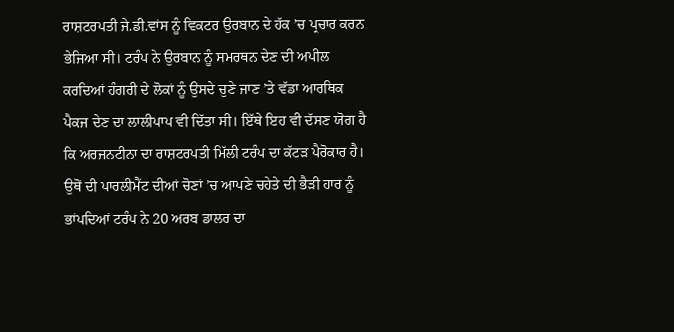ਰਾਸ਼ਟਰਪਤੀ ਜੇ.ਡੀ.ਵਾਂਸ ਨੂੰ ਵਿਕਟਰ ਉਰਬਾਨ ਦੇ ਹੱਕ ’ਚ ਪ੍ਰਚਾਰ ਕਰਨ ਭੇਜਿਆ ਸੀ। ਟਰੰਪ ਨੇ ਉਰਬਾਨ ਨੂੰ ਸਮਰਥਨ ਦੇਣ ਦੀ ਅਪੀਲ ਕਰਦਿਆਂ ਹੰਗਰੀ ਦੇ ਲੋਕਾਂ ਨੂੰ ਉਸਦੇ ਚੁਣੇ ਜਾਣ ’ਤੇ ਵੱਡਾ ਆਰਥਿਕ ਪੈਕਜ ਦੇਣ ਦਾ ਲਾਲੀਪਾਪ ਵੀ ਦਿੱਤਾ ਸੀ। ਇੱਥੇ ਇਹ ਵੀ ਦੱਸਣ ਯੋਗ ਹੈ ਕਿ ਅਰਜਨਟੀਨਾ ਦਾ ਰਾਸ਼ਟਰਪਤੀ ਮਿੱਲੀ ਟਰੰਪ ਦਾ ਕੱਟੜ ਪੈਰੋਕਾਰ ਹੈ। ਉਥੋਂ ਦੀ ਪਾਰਲੀਮੈਂਟ ਦੀਆਂ ਚੋਣਾਂ ’ਚ ਆਪਣੇ ਚਹੇਤੇ ਦੀ ਭੈੜੀ ਹਾਰ ਨੂੰ ਭਾਂਪਦਿਆਂ ਟਰੰਪ ਨੇ 20 ਅਰਬ ਡਾਲਰ ਦਾ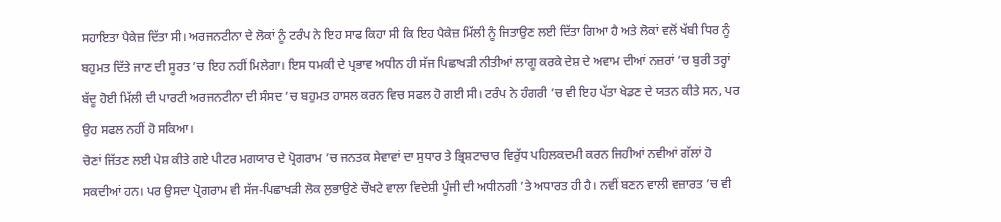ਸਹਾਇਤਾ ਪੈਕੇਜ਼ ਦਿੱਤਾ ਸੀ। ਅਰਜਨਟੀਨਾ ਦੇ ਲੋਕਾਂ ਨੂੰ ਟਰੰਪ ਨੇ ਇਹ ਸਾਫ ਕਿਹਾ ਸੀ ਕਿ ਇਹ ਪੈਕੇਜ਼ ਮਿੱਲੀ ਨੂੰ ਜਿਤਾਉਣ ਲਈ ਦਿੱਤਾ ਗਿਆ ਹੈ ਅਤੇ ਲੋਕਾਂ ਵਲੋਂ ਖੱਬੀ ਧਿਰ ਨੂੰ ਬਹੁਮਤ ਦਿੱਤੇ ਜਾਣ ਦੀ ਸੂਰਤ ’ਚ ਇਹ ਨਹੀਂ ਮਿਲੇਗਾ। ਇਸ ਧਮਕੀ ਦੇ ਪ੍ਰਭਾਵ ਅਧੀਨ ਹੀ ਸੱਜ ਪਿਛਾਖੜੀ ਨੀਤੀਆਂ ਲਾਗੂ ਕਰਕੇ ਦੇਸ਼ ਦੇ ਅਵਾਮ ਦੀਆਂ ਨਜ਼ਰਾਂ ’ਚ ਬੁਰੀ ਤਰ੍ਹਾਂ ਬੱਦੂ ਹੋਈ ਮਿੱਲੀ ਦੀ ਪਾਰਟੀ ਅਰਜਨਟੀਨਾ ਦੀ ਸੰਸਦ ’ਚ ਬਹੁਮਤ ਹਾਸਲ ਕਰਨ ਵਿਚ ਸਫਲ ਹੋ ਗਈ ਸੀ। ਟਰੰਪ ਨੇ ਹੰਗਰੀ ’ਚ ਵੀ ਇਹ ਪੱਤਾ ਖੇਡਣ ਦੇ ਯਤਨ ਕੀਤੇ ਸਨ, ਪਰ ਉਹ ਸਫਲ ਨਹੀਂ ਹੋ ਸਕਿਆ।
ਚੋਣਾਂ ਜਿੱਤਣ ਲਈ ਪੇਸ਼ ਕੀਤੇ ਗਏ ਪੀਟਰ ਮਗਯਾਰ ਦੇ ਪ੍ਰੋਗਰਾਮ ’ਚ ਜਨਤਕ ਸੇਵਾਵਾਂ ਦਾ ਸੁਧਾਰ ਤੇ ਭ੍ਰਿਸ਼ਟਾਚਾਰ ਵਿਰੁੱਧ ਪਹਿਲਕਦਮੀ ਕਰਨ ਜਿਹੀਆਂ ਨਵੀਆਂ ਗੱਲਾਂ ਹੋ ਸਕਦੀਆਂ ਹਨ। ਪਰ ਉਸਦਾ ਪ੍ਰੋਗਰਾਮ ਵੀ ਸੱਜ-ਪਿਛਾਖੜੀ ਲੋਕ ਲੁਭਾਉਣੇ ਚੌਖਟੇ ਵਾਲਾ ਵਿਦੇਸ਼ੀ ਪੂੰਜੀ ਦੀ ਅਧੀਨਗੀ ’ਤੇ ਅਧਾਰਤ ਹੀ ਹੈ। ਨਵੀਂ ਬਣਨ ਵਾਲੀ ਵਜ਼ਾਰਤ ’ਚ ਵੀ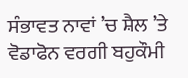ਸੰਭਾਵਤ ਨਾਵਾਂ ’ਚ ਸ਼ੈਲ ’ਤੇ ਵੋਡਾਫੋਨ ਵਰਗੀ ਬਹੁਕੌਮੀ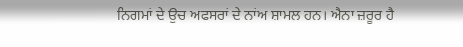ਨਿਗਮਾਂ ਦੇ ਉਚ ਅਫਸਰਾਂ ਦੇ ਨਾਂਅ ਸ਼ਾਮਲ ਹਨ। ਐਨਾ ਜ਼ਰੂਰ ਹੈ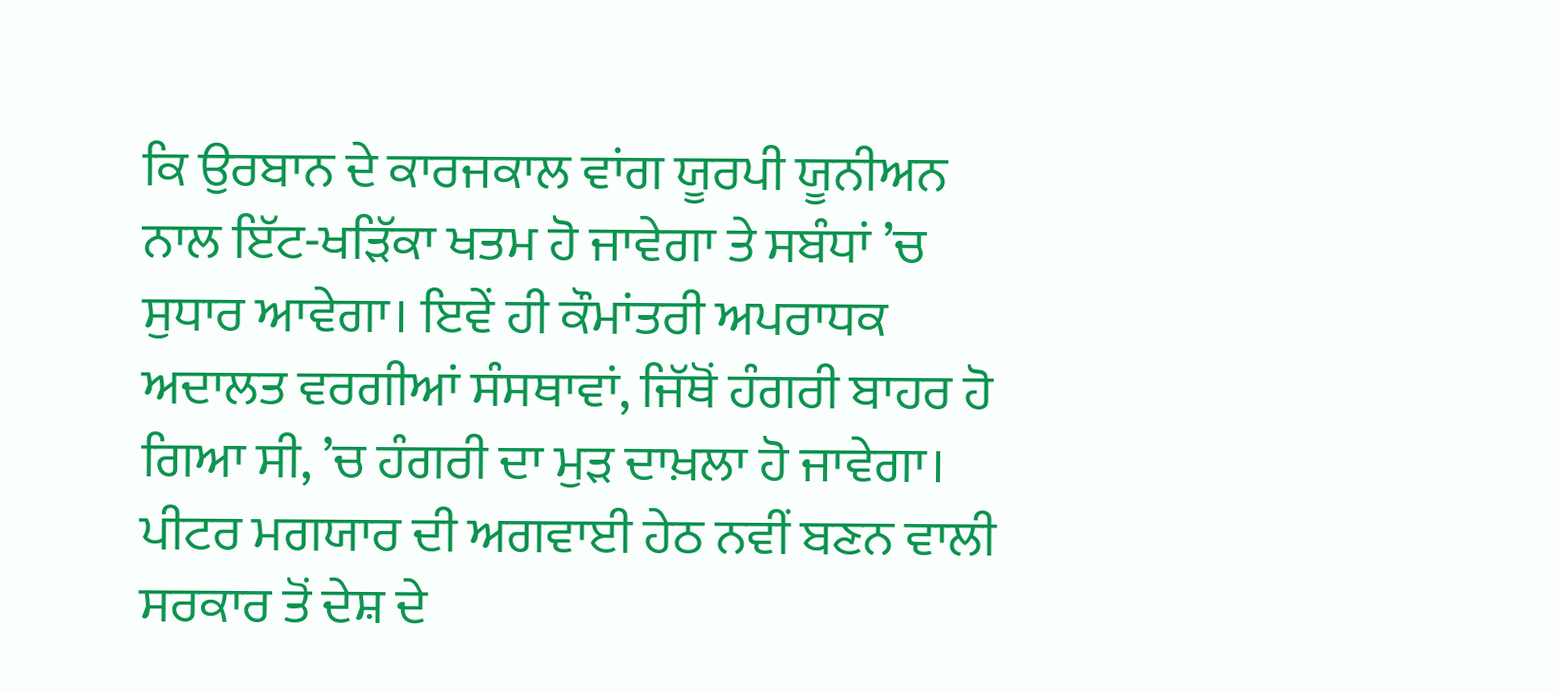ਕਿ ਉਰਬਾਨ ਦੇ ਕਾਰਜਕਾਲ ਵਾਂਗ ਯੂਰਪੀ ਯੂਨੀਅਨ ਨਾਲ ਇੱਟ-ਖੜਿੱਕਾ ਖਤਮ ਹੋ ਜਾਵੇਗਾ ਤੇ ਸਬੰਧਾਂ ’ਚ ਸੁਧਾਰ ਆਵੇਗਾ। ਇਵੇਂ ਹੀ ਕੌਮਾਂਤਰੀ ਅਪਰਾਧਕ ਅਦਾਲਤ ਵਰਗੀਆਂ ਸੰਸਥਾਵਾਂ, ਜਿੱਥੋਂ ਹੰਗਰੀ ਬਾਹਰ ਹੋ ਗਿਆ ਸੀ, ’ਚ ਹੰਗਰੀ ਦਾ ਮੁੜ ਦਾਖ਼ਲਾ ਹੋ ਜਾਵੇਗਾ।
ਪੀਟਰ ਮਗਯਾਰ ਦੀ ਅਗਵਾਈ ਹੇਠ ਨਵੀਂ ਬਣਨ ਵਾਲੀ ਸਰਕਾਰ ਤੋਂ ਦੇਸ਼ ਦੇ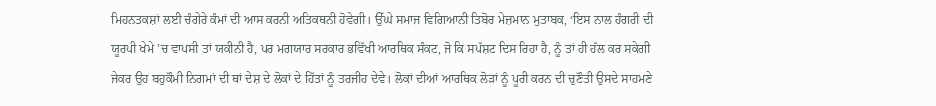ਮਿਹਨਤਕਸ਼ਾਂ ਲਈ ਚੰਗੇਰੇ ਕੰਮਾਂ ਦੀ ਆਸ ਕਰਨੀ ਅਤਿਕਥਨੀ ਹੋਵੇਗੀ। ਉੱਘੇ ਸਮਾਜ ਵਿਗਿਆਨੀ ਤਿਬੋਰ ਮੇਜ਼ਮਾਨ ਮੁਤਾਬਕ, ‘ਇਸ ਨਾਲ ਹੰਗਰੀ ਦੀ ਯੂਰਪੀ ਖੇਮੇ ’ਚ ਵਾਪਸੀ ਤਾਂ ਯਕੀਨੀ ਹੈ, ਪਰ ਮਗਯਾਰ ਸਰਕਾਰ ਭਵਿੱਖੀ ਆਰਥਿਕ ਸੰਕਟ, ਜੋ ਕਿ ਸਪੱਸ਼ਟ ਦਿਸ ਰਿਹਾ ਹੈ, ਨੂੰ ਤਾਂ ਹੀ ਹੱਲ ਕਰ ਸਕੇਗੀ ਜੇਕਰ ਉਹ ਬਹੁਕੌਮੀ ਨਿਗਮਾਂ ਦੀ ਥਾਂ ਦੇਸ਼ ਦੇ ਲੋਕਾਂ ਦੇ ਹਿੱਤਾਂ ਨੂੰ ਤਰਜੀਹ ਦੇਵੇ। ਲੋਕਾਂ ਦੀਆਂ ਆਰਥਿਕ ਲੋੜਾਂ ਨੂੰ ਪੂਰੀ ਕਰਨ ਦੀ ਚੁਣੌਤੀ ਉਸਦੇ ਸਾਹਮਣੇ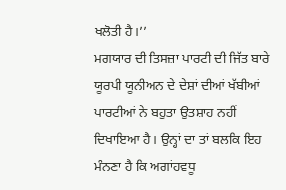ਖਲੋਤੀ ਹੈ।’’
ਮਗਯਾਰ ਦੀ ਤਿਸਜ਼ਾ ਪਾਰਟੀ ਦੀ ਜਿੱਤ ਬਾਰੇ ਯੂਰਪੀ ਯੂਨੀਅਨ ਦੇ ਦੇਸ਼ਾਂ ਦੀਆਂ ਖੱਬੀਆਂ ਪਾਰਟੀਆਂ ਨੇ ਬਹੁਤਾ ਉਤਸ਼ਾਹ ਨਹੀਂ ਦਿਖਾਇਆ ਹੈ। ਉਨ੍ਹਾਂ ਦਾ ਤਾਂ ਬਲਕਿ ਇਹ ਮੰਨਣਾ ਹੈ ਕਿ ਅਗਾਂਹਵਧੂ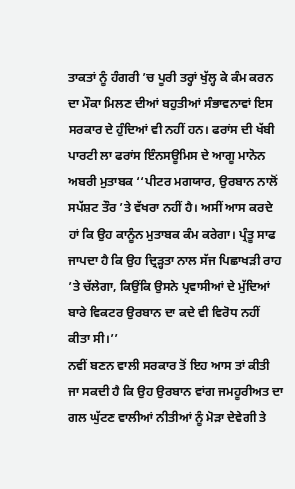ਤਾਕਤਾਂ ਨੂੰ ਹੰਗਰੀ ’ਚ ਪੂਰੀ ਤਰ੍ਹਾਂ ਖੁੱਲ੍ਹ ਕੇ ਕੰਮ ਕਰਨ ਦਾ ਮੌਕਾ ਮਿਲਣ ਦੀਆਂ ਬਹੁਤੀਆਂ ਸੰਭਾਵਨਾਵਾਂ ਇਸ ਸਰਕਾਰ ਦੇ ਹੁੰਦਿਆਂ ਵੀ ਨਹੀਂ ਹਨ। ਫਰਾਂਸ ਦੀ ਖੱਬੀ ਪਾਰਟੀ ਲਾ ਫਰਾਂਸ ਇੰਨਸਊਮਿਸ ਦੇ ਆਗੂ ਮਾਨੋਨ ਅਬਰੀ ਮੁਤਾਬਕ ‘‘ਪੀਟਰ ਮਗਯਾਰ, ਉਰਬਾਨ ਨਾਲੋਂ ਸਪੱਸ਼ਟ ਤੌਰ ’ਤੇ ਵੱਖਰਾ ਨਹੀਂ ਹੈ। ਅਸੀਂ ਆਸ ਕਰਦੇ ਹਾਂ ਕਿ ਉਹ ਕਾਨੂੰਨ ਮੁਤਾਬਕ ਕੰਮ ਕਰੇਗਾ। ਪ੍ਰੰਤੂ ਸਾਫ ਜਾਪਦਾ ਹੈ ਕਿ ਉਹ ਦ੍ਰਿੜ੍ਹਤਾ ਨਾਲ ਸੱਜ ਪਿਛਾਖੜੀ ਰਾਹ ’ਤੇ ਚੱਲੇਗਾ, ਕਿਉਂਕਿ ਉਸਨੇ ਪ੍ਰਵਾਸੀਆਂ ਦੇ ਮੁੱਦਿਆਂ ਬਾਰੇ ਵਿਕਟਰ ਉਰਬਾਨ ਦਾ ਕਦੇ ਵੀ ਵਿਰੋਧ ਨਹੀਂ ਕੀਤਾ ਸੀ।’’
ਨਵੀਂ ਬਣਨ ਵਾਲੀ ਸਰਕਾਰ ਤੋਂ ਇਹ ਆਸ ਤਾਂ ਕੀਤੀ ਜਾ ਸਕਦੀ ਹੈ ਕਿ ਉਹ ਉਰਬਾਨ ਵਾਂਗ ਜਮਹੂਰੀਅਤ ਦਾ ਗਲ ਘੁੱਟਣ ਵਾਲੀਆਂ ਨੀਤੀਆਂ ਨੂੰ ਮੋੜਾ ਦੇਵੇਗੀ ਤੇ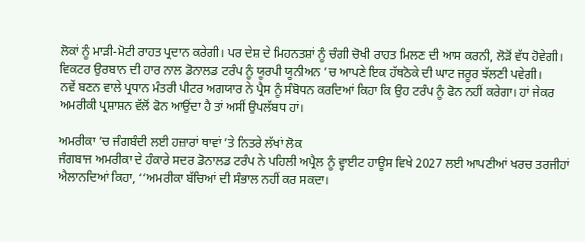ਲੋਕਾਂ ਨੂੰ ਮਾੜੀ-ਮੋਟੀ ਰਾਹਤ ਪ੍ਰਦਾਨ ਕਰੇਗੀ। ਪਰ ਦੇਸ਼ ਦੇ ਮਿਹਨਤਸ਼ਾਂ ਨੂੰ ਚੰਗੀ ਚੋਖੀ ਰਾਹਤ ਮਿਲਣ ਦੀ ਆਸ ਕਰਨੀ, ਲੋੜੋਂ ਵੱਧ ਹੋਵੇਗੀ। ਵਿਕਟਰ ਉਰਬਾਨ ਦੀ ਹਾਰ ਨਾਲ ਡੋਨਾਲਡ ਟਰੰਪ ਨੂੰ ਯੂਰਪੀ ਯੂਨੀਅਨ ’ਚ ਆਪਣੇ ਇਕ ਹੱਥਠੋਕੇ ਦੀ ਘਾਟ ਜਰੂਰ ਝੱਲਣੀ ਪਵੇਗੀ।
ਨਵੇਂ ਬਣਨ ਵਾਲੇ ਪ੍ਰਧਾਨ ਮੰਤਰੀ ਪੀਟਰ ਅਗਯਾਰ ਨੇ ਪ੍ਰੈਸ ਨੂੰ ਸੰਬੋਧਨ ਕਰਦਿਆਂ ਕਿਹਾ ਕਿ ਉਹ ਟਰੰਪ ਨੂੰ ਫੋਨ ਨਹੀਂ ਕਰੇਗਾ। ਹਾਂ ਜੇਕਰ ਅਮਰੀਕੀ ਪ੍ਰਸ਼ਾਸ਼ਨ ਵੱਲੋਂ ਫੋਨ ਆਉਂਦਾ ਹੈ ਤਾਂ ਅਸੀਂ ਉਪਲੱਬਧ ਹਾਂ।

ਅਮਰੀਕਾ ’ਚ ਜੰਗਬੰਦੀ ਲਈ ਹਜ਼ਾਰਾਂ ਥਾਵਾਂ ’ਤੇ ਨਿਤਰੇ ਲੱਖਾਂ ਲੋਕ
ਜੰਗਬਾਜ ਅਮਰੀਕਾ ਦੇ ਹੰਕਾਰੇ ਸਦਰ ਡੋਨਾਲਡ ਟਰੰਪ ਨੇ ਪਹਿਲੀ ਅਪ੍ਰੈਲ ਨੂੰ ਵ੍ਹਾਈਟ ਹਾਊਸ ਵਿਖੇ 2027 ਲਈ ਆਪਣੀਆਂ ਖਰਚ ਤਰਜੀਹਾਂ ਐਲਾਨਦਿਆਂ ਕਿਹਾ, ‘‘ਅਮਰੀਕਾ ਬੱਚਿਆਂ ਦੀ ਸੰਭਾਲ ਨਹੀਂ ਕਰ ਸਕਦਾ।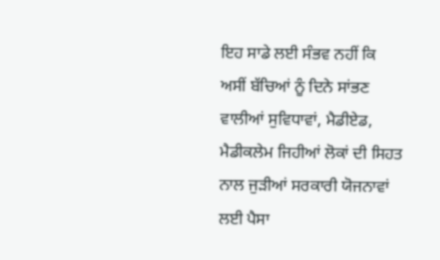ਇਹ ਸਾਡੇ ਲਈ ਸੰਭਵ ਨਹੀਂ ਕਿ ਅਸੀਂ ਬੱਚਿਆਂ ਨੂੰ ਦਿਨੇ ਸਾਂਭਣ ਵਾਲੀਆਂ ਸੁਵਿਧਾਵਾਂ, ਮੈਡੀਏਡ, ਮੈਡੀਕਲੇਮ ਜਿਹੀਆਂ ਲੋਕਾਂ ਦੀ ਸਿਹਤ ਨਾਲ ਜੁੜੀਆਂ ਸਰਕਾਰੀ ਯੋਜਨਾਵਾਂ ਲਈ ਪੈਸਾ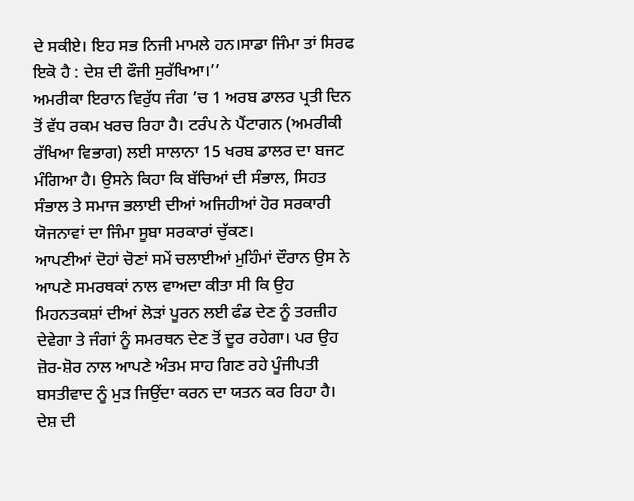ਦੇ ਸਕੀਏ। ਇਹ ਸਭ ਨਿਜੀ ਮਾਮਲੇ ਹਨ।ਸਾਡਾ ਜਿੰਮਾ ਤਾਂ ਸਿਰਫ ਇਕੋ ਹੈ : ਦੇਸ਼ ਦੀ ਫੌਜੀ ਸੁਰੱਖਿਆ।’’
ਅਮਰੀਕਾ ਇਰਾਨ ਵਿਰੁੱਧ ਜੰਗ ’ਚ 1 ਅਰਬ ਡਾਲਰ ਪ੍ਰਤੀ ਦਿਨ ਤੋਂ ਵੱਧ ਰਕਮ ਖਰਚ ਰਿਹਾ ਹੈ। ਟਰੰਪ ਨੇ ਪੈਂਟਾਗਨ (ਅਮਰੀਕੀ ਰੱਖਿਆ ਵਿਭਾਗ) ਲਈ ਸਾਲਾਨਾ 15 ਖਰਬ ਡਾਲਰ ਦਾ ਬਜਟ ਮੰਗਿਆ ਹੈ। ਉਸਨੇ ਕਿਹਾ ਕਿ ਬੱਚਿਆਂ ਦੀ ਸੰਭਾਲ, ਸਿਹਤ ਸੰਭਾਲ ਤੇ ਸਮਾਜ ਭਲਾਈ ਦੀਆਂ ਅਜਿਹੀਆਂ ਹੋਰ ਸਰਕਾਰੀ ਯੋਜਨਾਵਾਂ ਦਾ ਜਿੰਮਾ ਸੂਬਾ ਸਰਕਾਰਾਂ ਚੁੱਕਣ।
ਆਪਣੀਆਂ ਦੋਹਾਂ ਚੋਣਾਂ ਸਮੇਂ ਚਲਾਈਆਂ ਮੁਹਿੰਮਾਂ ਦੌਰਾਨ ਉਸ ਨੇ ਆਪਣੇ ਸਮਰਥਕਾਂ ਨਾਲ ਵਾਅਦਾ ਕੀਤਾ ਸੀ ਕਿ ਉਹ ਮਿਹਨਤਕਸ਼ਾਂ ਦੀਆਂ ਲੋੜਾਂ ਪੂਰਨ ਲਈ ਫੰਡ ਦੇਣ ਨੂੰ ਤਰਜ਼ੀਹ ਦੇਵੇਗਾ ਤੇ ਜੰਗਾਂ ਨੂੰ ਸਮਰਥਨ ਦੇਣ ਤੋਂ ਦੂਰ ਰਹੇਗਾ। ਪਰ ਉਹ ਜ਼ੋਰ-ਸ਼ੋਰ ਨਾਲ ਆਪਣੇ ਅੰਤਮ ਸਾਹ ਗਿਣ ਰਹੇ ਪੂੰਜੀਪਤੀ ਬਸਤੀਵਾਦ ਨੂੰ ਮੁੜ ਜਿਉਂਦਾ ਕਰਨ ਦਾ ਯਤਨ ਕਰ ਰਿਹਾ ਹੈ।
ਦੇਸ਼ ਦੀ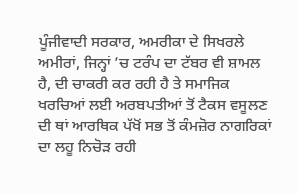ਪੂੰਜੀਵਾਦੀ ਸਰਕਾਰ, ਅਮਰੀਕਾ ਦੇ ਸਿਖਰਲੇ ਅਮੀਰਾਂ, ਜਿਨ੍ਹਾਂ ’ਚ ਟਰੰਪ ਦਾ ਟੱਬਰ ਵੀ ਸ਼ਾਮਲ ਹੈ, ਦੀ ਚਾਕਰੀ ਕਰ ਰਹੀ ਹੈ ਤੇ ਸਮਾਜਿਕ ਖਰਚਿਆਂ ਲਈ ਅਰਬਪਤੀਆਂ ਤੋਂ ਟੈਕਸ ਵਸੂਲਣ ਦੀ ਥਾਂ ਆਰਥਿਕ ਪੱਖੋਂ ਸਭ ਤੋਂ ਕੰਮਜ਼ੋਰ ਨਾਗਰਿਕਾਂ ਦਾ ਲਹੂ ਨਿਚੋੜ ਰਹੀ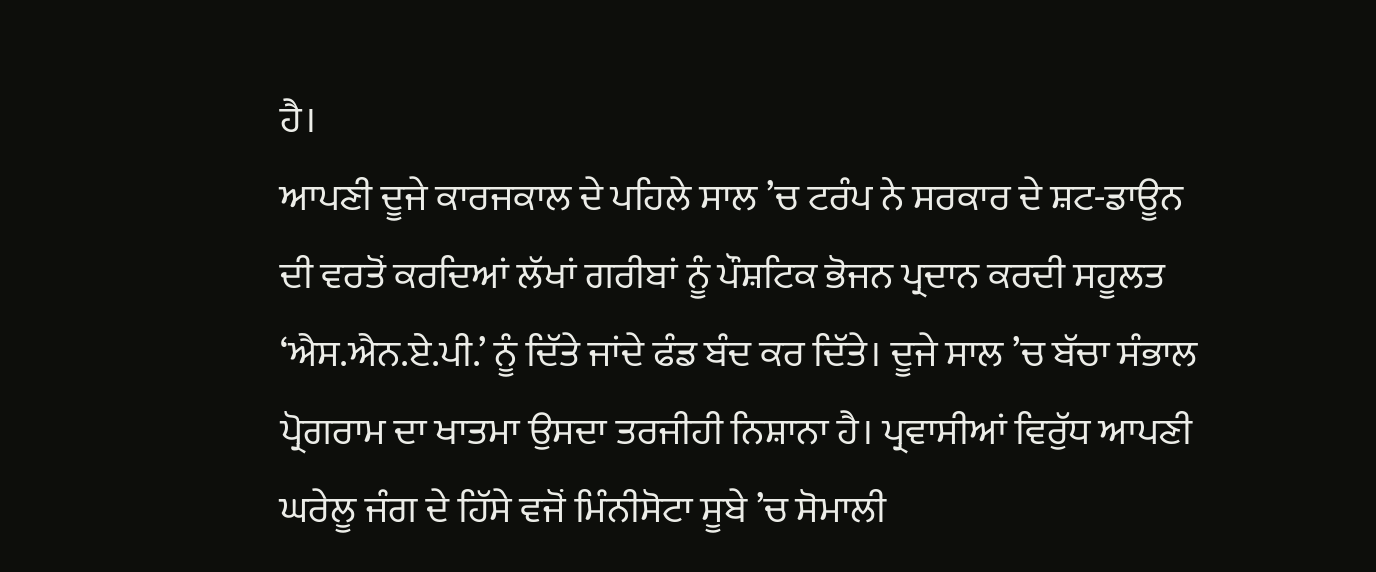ਹੈ।
ਆਪਣੀ ਦੂਜੇ ਕਾਰਜਕਾਲ ਦੇ ਪਹਿਲੇ ਸਾਲ ’ਚ ਟਰੰਪ ਨੇ ਸਰਕਾਰ ਦੇ ਸ਼ਟ-ਡਾਊਨ ਦੀ ਵਰਤੋਂ ਕਰਦਿਆਂ ਲੱਖਾਂ ਗਰੀਬਾਂ ਨੂੰ ਪੌਸ਼ਟਿਕ ਭੋਜਨ ਪ੍ਰਦਾਨ ਕਰਦੀ ਸਹੂਲਤ ‘ਐਸ.ਐਨ.ਏ.ਪੀ.’ ਨੂੰ ਦਿੱਤੇ ਜਾਂਦੇ ਫੰਡ ਬੰਦ ਕਰ ਦਿੱਤੇ। ਦੂਜੇ ਸਾਲ ’ਚ ਬੱਚਾ ਸੰਭਾਲ ਪ੍ਰੋਗਰਾਮ ਦਾ ਖਾਤਮਾ ਉਸਦਾ ਤਰਜੀਹੀ ਨਿਸ਼ਾਨਾ ਹੈ। ਪ੍ਰਵਾਸੀਆਂ ਵਿਰੁੱਧ ਆਪਣੀ ਘਰੇਲੂ ਜੰਗ ਦੇ ਹਿੱਸੇ ਵਜੋਂ ਮਿੰਨੀਸੋਟਾ ਸੂਬੇ ’ਚ ਸੋਮਾਲੀ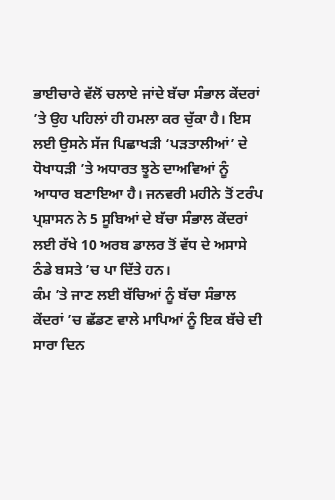ਭਾਈਚਾਰੇ ਵੱਲੋਂ ਚਲਾਏ ਜਾਂਦੇ ਬੱਚਾ ਸੰਭਾਲ ਕੇਂਦਰਾਂ ’ਤੇ ਉਹ ਪਹਿਲਾਂ ਹੀ ਹਮਲਾ ਕਰ ਚੁੱਕਾ ਹੈ। ਇਸ ਲਈ ਉਸਨੇ ਸੱਜ ਪਿਛਾਖੜੀ ‘ਪੜਤਾਲੀਆਂ’ ਦੇ ਧੋਖਾਧੜੀ ’ਤੇ ਅਧਾਰਤ ਝੂਠੇ ਦਾਅਵਿਆਂ ਨੂੰ ਆਧਾਰ ਬਣਾਇਆ ਹੈ। ਜਨਵਰੀ ਮਹੀਨੇ ਤੋਂ ਟਰੰਪ ਪ੍ਰਸ਼ਾਸਨ ਨੇ 5 ਸੂਬਿਆਂ ਦੇ ਬੱਚਾ ਸੰਭਾਲ ਕੇਂਦਰਾਂ ਲਈ ਰੱਖੇ 10 ਅਰਬ ਡਾਲਰ ਤੋਂ ਵੱਧ ਦੇ ਅਸਾਸੇ ਠੰਡੇ ਬਸਤੇ ’ਚ ਪਾ ਦਿੱਤੇ ਹਨ।
ਕੰਮ ’ਤੇ ਜਾਣ ਲਈ ਬੱਚਿਆਂ ਨੂੰ ਬੱਚਾ ਸੰਭਾਲ ਕੇਂਦਰਾਂ ’ਚ ਛੱਡਣ ਵਾਲੇ ਮਾਪਿਆਂ ਨੂੰ ਇਕ ਬੱਚੇ ਦੀ ਸਾਰਾ ਦਿਨ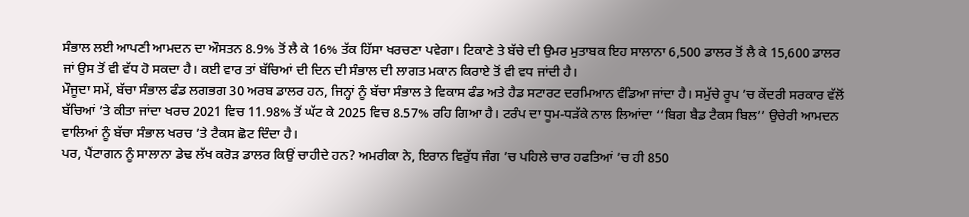ਸੰਭਾਲ ਲਈ ਆਪਣੀ ਆਮਦਨ ਦਾ ਔਸਤਨ 8.9% ਤੋਂ ਲੈ ਕੇ 16% ਤੱਕ ਹਿੱਸਾ ਖਰਚਣਾ ਪਵੇਗਾ। ਟਿਕਾਣੇ ਤੇ ਬੱਚੇ ਦੀ ਉਮਰ ਮੁਤਾਬਕ ਇਹ ਸਾਲਾਨਾ 6,500 ਡਾਲਰ ਤੋਂ ਲੈ ਕੇ 15,600 ਡਾਲਰ ਜਾਂ ਉਸ ਤੋਂ ਵੀ ਵੱਧ ਹੋ ਸਕਦਾ ਹੈ। ਕਈ ਵਾਰ ਤਾਂ ਬੱਚਿਆਂ ਦੀ ਦਿਨ ਦੀ ਸੰਭਾਲ ਦੀ ਲਾਗਤ ਮਕਾਨ ਕਿਰਾਏ ਤੋਂ ਵੀ ਵਧ ਜਾਂਦੀ ਹੈ।
ਮੌਜੂਦਾ ਸਮੇਂ, ਬੱਚਾ ਸੰਭਾਲ ਫੰਡ ਲਗਭਗ 30 ਅਰਬ ਡਾਲਰ ਹਨ, ਜਿਨ੍ਹਾਂ ਨੂੰ ਬੱਚਾ ਸੰਭਾਲ ਤੇ ਵਿਕਾਸ ਫੰਡ ਅਤੇ ਹੈਡ ਸਟਾਰਟ ਦਰਮਿਆਨ ਵੰਡਿਆ ਜਾਂਦਾ ਹੈ। ਸਮੁੱਚੇ ਰੂਪ ’ਚ ਕੇਂਦਰੀ ਸਰਕਾਰ ਵੱਲੋਂ ਬੱਚਿਆਂ ’ਤੇ ਕੀਤਾ ਜਾਂਦਾ ਖਰਚ 2021 ਵਿਚ 11.98% ਤੋਂ ਘੱਟ ਕੇ 2025 ਵਿਚ 8.57% ਰਹਿ ਗਿਆ ਹੈ। ਟਰੰਪ ਦਾ ਧੂਮ-ਧੜੱਕੇ ਨਾਲ ਲਿਆਂਦਾ ‘‘ਬਿਗ ਬੈਡ ਟੈਕਸ ਬਿਲ’’ ਉਚੇਰੀ ਆਮਦਨ ਵਾਲਿਆਂ ਨੂੰ ਬੱਚਾ ਸੰਭਾਲ ਖਰਚ ’ਤੇ ਟੈਕਸ ਛੋਟ ਦਿੰਦਾ ਹੈ।
ਪਰ, ਪੈਂਟਾਗਨ ਨੂੰ ਸਾਲਾਨਾ ਡੇਢ ਲੱਖ ਕਰੋੜ ਡਾਲਰ ਕਿਉਂ ਚਾਹੀਦੇ ਹਨ? ਅਮਰੀਕਾ ਨੇ, ਇਰਾਨ ਵਿਰੁੱਧ ਜੰਗ ’ਚ ਪਹਿਲੇ ਚਾਰ ਹਫਤਿਆਂ ’ਚ ਹੀ 850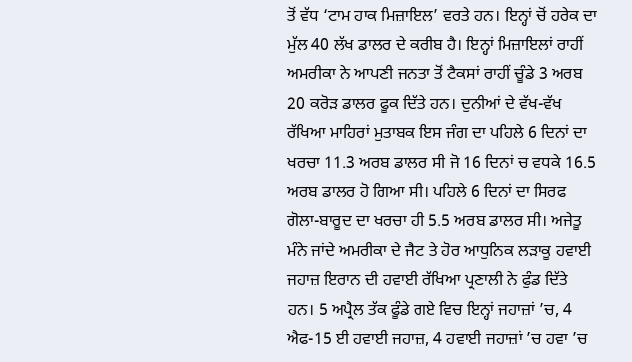ਤੋਂ ਵੱਧ ‘ਟਾਮ ਹਾਕ ਮਿਜ਼ਾਇਲ’ ਵਰਤੇ ਹਨ। ਇਨ੍ਹਾਂ ਚੋਂ ਹਰੇਕ ਦਾ ਮੁੱਲ 40 ਲੱਖ ਡਾਲਰ ਦੇ ਕਰੀਬ ਹੈ। ਇਨ੍ਹਾਂ ਮਿਜ਼ਾਇਲਾਂ ਰਾਹੀਂ ਅਮਰੀਕਾ ਨੇ ਆਪਣੀ ਜਨਤਾ ਤੋਂ ਟੈਕਸਾਂ ਰਾਹੀਂ ਚੂੰਡੇ 3 ਅਰਬ 20 ਕਰੋੜ ਡਾਲਰ ਫੂਕ ਦਿੱਤੇ ਹਨ। ਦੁਨੀਆਂ ਦੇ ਵੱਖ-ਵੱਖ ਰੱਖਿਆ ਮਾਹਿਰਾਂ ਮੁਤਾਬਕ ਇਸ ਜੰਗ ਦਾ ਪਹਿਲੇ 6 ਦਿਨਾਂ ਦਾ ਖਰਚਾ 11.3 ਅਰਬ ਡਾਲਰ ਸੀ ਜੋ 16 ਦਿਨਾਂ ਚ ਵਧਕੇ 16.5 ਅਰਬ ਡਾਲਰ ਹੋ ਗਿਆ ਸੀ। ਪਹਿਲੇ 6 ਦਿਨਾਂ ਦਾ ਸਿਰਫ ਗੋਲਾ-ਬਾਰੂਦ ਦਾ ਖਰਚਾ ਹੀ 5.5 ਅਰਬ ਡਾਲਰ ਸੀ। ਅਜੇਤੂ ਮੰਨੇ ਜਾਂਦੇ ਅਮਰੀਕਾ ਦੇ ਜੈਟ ਤੇ ਹੋਰ ਆਧੁਨਿਕ ਲੜਾਕੂ ਹਵਾਈ ਜਹਾਜ਼ ਇਰਾਨ ਦੀ ਹਵਾਈ ਰੱਖਿਆ ਪ੍ਰਣਾਲੀ ਨੇ ਫੁੰਡ ਦਿੱਤੇ ਹਨ। 5 ਅਪ੍ਰੈਲ ਤੱਕ ਫੂੰਡੇ ਗਏ ਵਿਚ ਇਨ੍ਹਾਂ ਜਹਾਜ਼ਾਂ ’ਚ, 4 ਐਫ-15 ਈ ਹਵਾਈ ਜਹਾਜ਼, 4 ਹਵਾਈ ਜਹਾਜ਼ਾਂ ’ਚ ਹਵਾ ’ਚ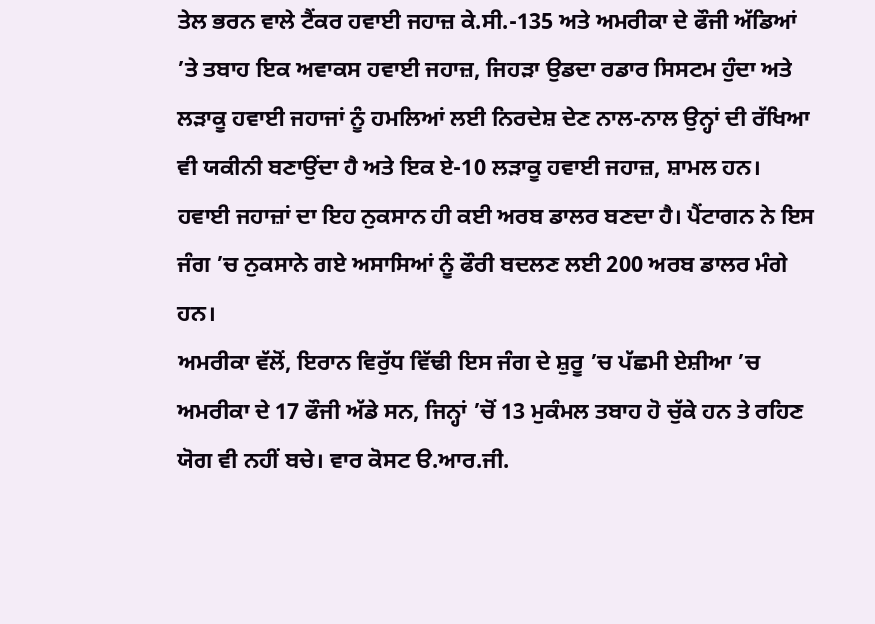ਤੇਲ ਭਰਨ ਵਾਲੇ ਟੈਂਕਰ ਹਵਾਈ ਜਹਾਜ਼ ਕੇ.ਸੀ.-135 ਅਤੇ ਅਮਰੀਕਾ ਦੇ ਫੌਜੀ ਅੱਡਿਆਂ ’ਤੇ ਤਬਾਹ ਇਕ ਅਵਾਕਸ ਹਵਾਈ ਜਹਾਜ਼, ਜਿਹੜਾ ਉਡਦਾ ਰਡਾਰ ਸਿਸਟਮ ਹੁੰਦਾ ਅਤੇ ਲੜਾਕੂ ਹਵਾਈ ਜਹਾਜਾਂ ਨੂੰ ਹਮਲਿਆਂ ਲਈ ਨਿਰਦੇਸ਼ ਦੇਣ ਨਾਲ-ਨਾਲ ਉਨ੍ਹਾਂ ਦੀ ਰੱਖਿਆ ਵੀ ਯਕੀਨੀ ਬਣਾਉਂਦਾ ਹੈ ਅਤੇ ਇਕ ਏ-10 ਲੜਾਕੂ ਹਵਾਈ ਜਹਾਜ਼, ਸ਼ਾਮਲ ਹਨ। ਹਵਾਈ ਜਹਾਜ਼ਾਂ ਦਾ ਇਹ ਨੁਕਸਾਨ ਹੀ ਕਈ ਅਰਬ ਡਾਲਰ ਬਣਦਾ ਹੈ। ਪੈਂਟਾਗਨ ਨੇ ਇਸ ਜੰਗ ’ਚ ਨੁਕਸਾਨੇ ਗਏ ਅਸਾਸਿਆਂ ਨੂੰ ਫੌਰੀ ਬਦਲਣ ਲਈ 200 ਅਰਬ ਡਾਲਰ ਮੰਗੇ ਹਨ।
ਅਮਰੀਕਾ ਵੱਲੋਂ, ਇਰਾਨ ਵਿਰੁੱਧ ਵਿੱਢੀ ਇਸ ਜੰਗ ਦੇ ਸ਼ੁਰੂ ’ਚ ਪੱਛਮੀ ਏਸ਼ੀਆ ’ਚ ਅਮਰੀਕਾ ਦੇ 17 ਫੌਜੀ ਅੱਡੇ ਸਨ, ਜਿਨ੍ਹਾਂ ’ਚੋਂ 13 ਮੁਕੰਮਲ ਤਬਾਹ ਹੋ ਚੁੱਕੇ ਹਨ ਤੇ ਰਹਿਣ ਯੋਗ ਵੀ ਨਹੀਂ ਬਚੇ। ਵਾਰ ਕੋਸਟ ੳ.ਆਰ.ਜੀ.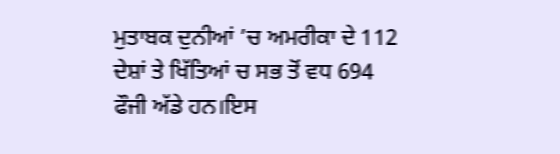ਮੁਤਾਬਕ ਦੁਨੀਆਂ ’ਚ ਅਮਰੀਕਾ ਦੇ 112 ਦੇਸ਼ਾਂ ਤੇ ਖਿੱਤਿਆਂ ਚ ਸਭ ਤੋਂ ਵਧ 694 ਫੌਜੀ ਅੱਡੇ ਹਨ।ਇਸ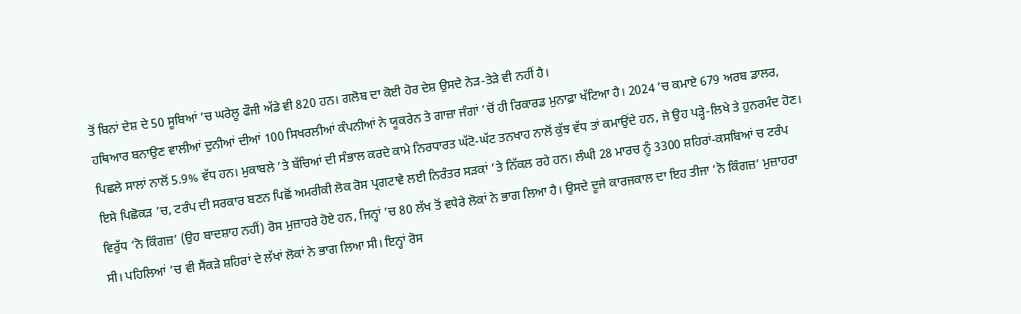ਤੋਂ ਬਿਨਾਂ ਦੇਸ਼ ਦੇ 50 ਸੂਬਿਆਂ ’ਚ ਘਰੇਲੂ ਫੌਜੀ ਅੱਡੇ ਵੀ 820 ਹਨ। ਗਲੋਬ ਦਾ ਕੋਈ ਹੋਰ ਦੇਸ਼ ਉਸਦੇ ਨੇੜ-ਤੇੜੇ ਵੀ ਨਹੀਂ ਹੈ।
ਹਥਿਆਰ ਬਨਾਉਣ ਵਾਲੀਆਂ ਦੁਨੀਆਂ ਦੀਆਂ 100 ਸਿਖਰਲੀਆਂ ਕੰਪਨੀਆਂ ਨੇ ਯੂਕਰੇਨ ਤੇ ਗਾਜ਼ਾ ਜੰਗਾਂ ’ਚੋਂ ਹੀ ਰਿਕਾਰਡ ਮੁਨਾਫ਼ਾ ਖੱਟਿਆ ਹੈ। 2024 ’ਚ ਕਮਾਏ 679 ਅਰਬ ਡਾਲਰ, ਪਿਛਲੇ ਸਾਲਾਂ ਨਾਲੋਂ 5.9% ਵੱਧ ਹਨ। ਮੁਕਾਬਲੇ ’ਤੇ ਬੱਚਿਆਂ ਦੀ ਸੰਭਾਲ ਕਰਦੇ ਕਾਮੇ ਨਿਰਧਾਰਤ ਘੱਟੋ-ਘੱਟ ਤਨਖਾਹ ਨਾਲੋਂ ਕੁੱਝ ਵੱਧ ਤਾਂ ਕਮਾਉਂਦੇ ਹਨ, ਜੇ ਉਹ ਪੜ੍ਹੇ-ਲਿਖੇ ਤੇ ਹੁਨਰਮੰਦ ਹੋਣ।
ਇਸੇ ਪਿਛੋਕੜ ’ਚ, ਟਰੰਪ ਦੀ ਸਰਕਾਰ ਬਣਨ ਪਿਛੋਂ ਅਮਰੀਕੀ ਲੋਕ ਰੋਸ ਪ੍ਰਗਟਾਵੇ ਲਈ ਨਿਰੰਤਰ ਸੜਕਾਂ ’ਤੇ ਨਿੱਕਲ ਰਹੇ ਹਨ। ਲੰਘੀ 28 ਮਾਰਚ ਨੂੰ 3300 ਸ਼ਹਿਰਾਂ-ਕਸਬਿਆਂ ਚ ਟਰੰਪ ਵਿਰੁੱਧ ‘ਨੋ ਕਿੰਗਜ਼’ (ਉਹ ਬਾਦਸ਼ਾਹ ਨਹੀਂ) ਰੋਸ ਮੁਜ਼ਾਹਰੇ ਹੋਏ ਹਨ, ਜਿਨ੍ਹਾਂ ’ਚ 80 ਲੱਖ ਤੋਂ ਵਧੇਰੇ ਲੋਕਾਂ ਨੇ ਭਾਗ ਲਿਆ ਹੈ। ਉਸਦੇ ਦੂਜੇ ਕਾਰਜਕਾਲ ਦਾ ਇਹ ਤੀਜਾ ‘ਨੋ ਕਿੰਗਜ਼’ ਮੁਜ਼ਾਹਰਾ ਸੀ। ਪਹਿਲਿਆਂ ’ਚ ਵੀ ਸੈਂਕੜੇ ਸ਼ਹਿਰਾਂ ਦੇ ਲੱਖਾਂ ਲੋਕਾਂ ਨੇ ਭਾਗ ਲਿਆ ਸੀ। ਇਨ੍ਹਾਂ ਰੋਸ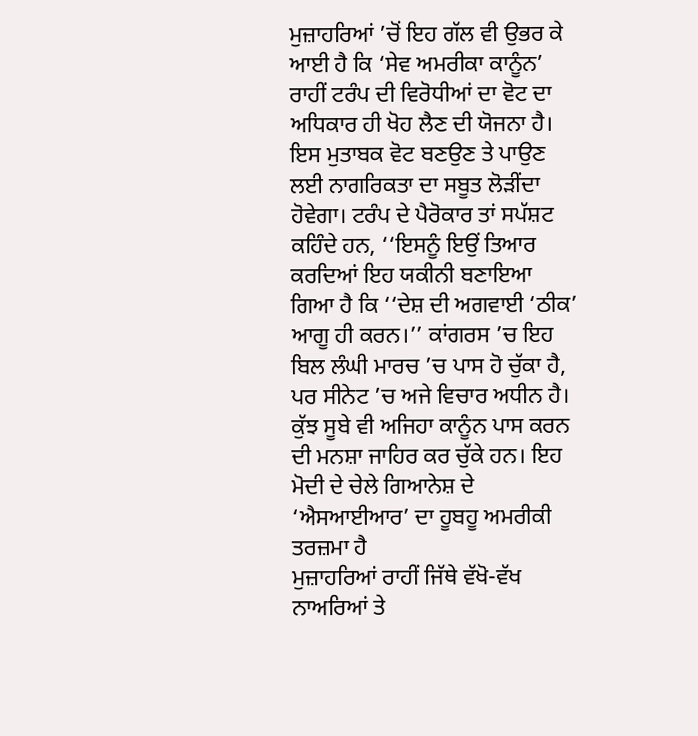ਮੁਜ਼ਾਹਰਿਆਂ ’ਚੋਂ ਇਹ ਗੱਲ ਵੀ ਉਭਰ ਕੇ ਆਈ ਹੈ ਕਿ ‘ਸੇਵ ਅਮਰੀਕਾ ਕਾਨੂੰਨ’ ਰਾਹੀਂ ਟਰੰਪ ਦੀ ਵਿਰੋਧੀਆਂ ਦਾ ਵੋਟ ਦਾ ਅਧਿਕਾਰ ਹੀ ਖੋਹ ਲੈਣ ਦੀ ਯੋਜਨਾ ਹੈ। ਇਸ ਮੁਤਾਬਕ ਵੋਟ ਬਣਉਣ ਤੇ ਪਾਉਣ ਲਈ ਨਾਗਰਿਕਤਾ ਦਾ ਸਬੂਤ ਲੋੜੀਂਦਾ ਹੋਵੇਗਾ। ਟਰੰਪ ਦੇ ਪੈਰੋਕਾਰ ਤਾਂ ਸਪੱਸ਼ਟ ਕਹਿੰਦੇ ਹਨ, ‘‘ਇਸਨੂੰ ਇਉਂ ਤਿਆਰ ਕਰਦਿਆਂ ਇਹ ਯਕੀਨੀ ਬਣਾਇਆ ਗਿਆ ਹੈ ਕਿ ‘‘ਦੇਸ਼ ਦੀ ਅਗਵਾਈ ‘ਠੀਕ’ ਆਗੂ ਹੀ ਕਰਨ।’’ ਕਾਂਗਰਸ ’ਚ ਇਹ ਬਿਲ ਲੰਘੀ ਮਾਰਚ ’ਚ ਪਾਸ ਹੋ ਚੁੱਕਾ ਹੈ, ਪਰ ਸੀਨੇਟ ’ਚ ਅਜੇ ਵਿਚਾਰ ਅਧੀਨ ਹੈ। ਕੁੱਝ ਸੂਬੇ ਵੀ ਅਜਿਹਾ ਕਾਨੂੰਨ ਪਾਸ ਕਰਨ ਦੀ ਮਨਸ਼ਾ ਜਾਹਿਰ ਕਰ ਚੁੱਕੇ ਹਨ। ਇਹ ਮੋਦੀ ਦੇ ਚੇਲੇ ਗਿਆਨੇਸ਼ ਦੇ ‘ਐਸਆਈਆਰ’ ਦਾ ਹੂਬਹੂ ਅਮਰੀਕੀ ਤਰਜ਼ਮਾ ਹੈ
ਮੁਜ਼ਾਹਰਿਆਂ ਰਾਹੀਂ ਜਿੱਥੇ ਵੱਖੋ-ਵੱਖ ਨਾਅਰਿਆਂ ਤੇ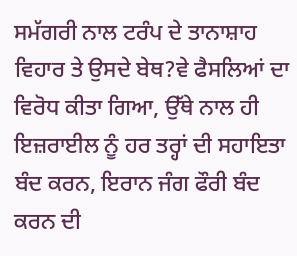ਸਮੱਗਰੀ ਨਾਲ ਟਰੰਪ ਦੇ ਤਾਨਾਸ਼ਾਹ ਵਿਹਾਰ ਤੇ ਉਸਦੇ ਬੇਥ?ਵੇ ਫੈਸਲਿਆਂ ਦਾ ਵਿਰੋਧ ਕੀਤਾ ਗਿਆ, ਉੱਥੇ ਨਾਲ ਹੀ ਇਜ਼ਰਾਈਲ ਨੂੰ ਹਰ ਤਰ੍ਹਾਂ ਦੀ ਸਹਾਇਤਾ ਬੰਦ ਕਰਨ, ਇਰਾਨ ਜੰਗ ਫੌਰੀ ਬੰਦ ਕਰਨ ਦੀ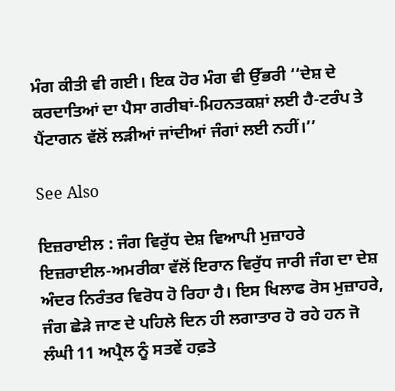ਮੰਗ ਕੀਤੀ ਵੀ ਗਈ। ਇਕ ਹੋਰ ਮੰਗ ਵੀ ਉੱਭਰੀ ‘‘ਦੇਸ਼ ਦੇ ਕਰਦਾਤਿਆਂ ਦਾ ਪੈਸਾ ਗਰੀਬਾਂ-ਮਿਹਨਤਕਸ਼ਾਂ ਲਈ ਹੈ-ਟਰੰਪ ਤੇ ਪੈਂਟਾਗਨ ਵੱਲੋਂ ਲੜੀਆਂ ਜਾਂਦੀਆਂ ਜੰਗਾਂ ਲਈ ਨਹੀਂ।’’

See Also

ਇਜ਼ਰਾਈਲ : ਜੰਗ ਵਿਰੁੱਧ ਦੇਸ਼ ਵਿਆਪੀ ਮੁਜ਼ਾਹਰੇ
ਇਜ਼ਰਾਈਲ-ਅਮਰੀਕਾ ਵੱਲੋਂ ਇਰਾਨ ਵਿਰੁੱਧ ਜਾਰੀ ਜੰਗ ਦਾ ਦੇਸ਼ ਅੰਦਰ ਨਿਰੰਤਰ ਵਿਰੋਧ ਹੋ ਰਿਹਾ ਹੈ। ਇਸ ਖਿਲਾਫ ਰੋਸ ਮੁਜ਼ਾਹਰੇ, ਜੰਗ ਛੇੜੇ ਜਾਣ ਦੇ ਪਹਿਲੇ ਦਿਨ ਹੀ ਲਗਾਤਾਰ ਹੋ ਰਹੇ ਹਨ ਜੋ ਲੰਘੀ 11 ਅਪ੍ਰੈਲ ਨੂੰ ਸਤਵੇਂ ਹਫ਼ਤੇ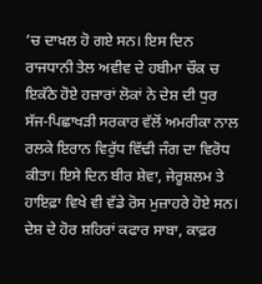’ਚ ਦਾਖ਼ਲ ਹੋ ਗਏ ਸਨ। ਇਸ ਦਿਨ ਰਾਜਧਾਨੀ ਤੇਲ ਅਵੀਵ ਦੇ ਹਬੀਮਾ ਚੌਕ ਚ ਇਕੱਠੇ ਹੋਏ ਹਜ਼ਾਰਾਂ ਲੋਕਾਂ ਨੇ ਦੇਸ਼ ਦੀ ਧੁਰ ਸੱਜ-ਪਿਛਾਖੜੀ ਸਰਕਾਰ ਵੱਲੋਂ ਅਮਰੀਕਾ ਨਾਲ ਰਲਕੇ ਇਰਾਨ ਵਿਰੁੱਧ ਵਿੱਢੀ ਜੰਗ ਦਾ ਵਿਰੋਧ ਕੀਤਾ। ਇਸੇ ਦਿਨ ਬੀਰ ਸ਼ੇਵਾ, ਜੇਰੂਸ਼ਲਮ ਤੇ ਹਾਇਫ਼ਾ ਵਿਖੇ ਵੀ ਵੱਡੇ ਰੋਸ ਮੁਜ਼ਾਹਰੇ ਹੋਏ ਸਨ। ਦੇਸ਼ ਦੇ ਹੋਰ ਸ਼ਹਿਰਾਂ ਕਫਾਰ ਸਾਬਾ, ਕਾਫ਼ਰ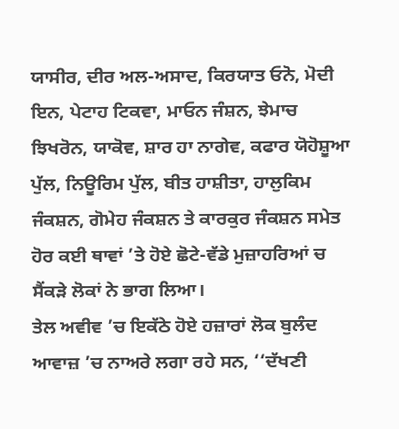ਯਾਸੀਰ, ਦੀਰ ਅਲ-ਅਸਾਦ, ਕਿਰਯਾਤ ਓਨੋ, ਮੋਦੀ ਇਨ, ਪੇਟਾਹ ਟਿਕਵਾ, ਮਾਓਨ ਜੰਸ਼ਨ, ਝੇਮਾਚ ਝਿਖਰੋਨ, ਯਾਕੋਵ, ਸ਼ਾਰ ਹਾ ਨਾਗੇਵ, ਕਫਾਰ ਯੋਹੋਸ਼ੂਆ ਪੁੱਲ, ਨਿਊਰਿਮ ਪੁੱਲ, ਬੀਤ ਹਾਸ਼ੀਤਾ, ਹਾਲੁਕਿਮ ਜੰਕਸ਼ਨ, ਗੋਮੇਹ ਜੰਕਸ਼ਨ ਤੇ ਕਾਰਕੁਰ ਜੰਕਸ਼ਨ ਸਮੇਤ ਹੋਰ ਕਈ ਥਾਵਾਂ ’ਤੇ ਹੋਏ ਛੋਟੇ-ਵੱਡੇ ਮੁਜ਼ਾਹਰਿਆਂ ਚ ਸੈਂਕੜੇ ਲੋਕਾਂ ਨੇ ਭਾਗ ਲਿਆ।
ਤੇਲ ਅਵੀਵ ’ਚ ਇਕੱਠੇ ਹੋਏ ਹਜ਼ਾਰਾਂ ਲੋਕ ਬੁਲੰਦ ਆਵਾਜ਼ ’ਚ ਨਾਅਰੇ ਲਗਾ ਰਹੇ ਸਨ, ‘‘ਦੱਖਣੀ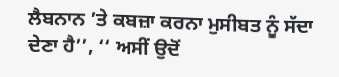ਲੈਬਨਾਨ ’ਤੇ ਕਬਜ਼ਾ ਕਰਨਾ ਮੁਸੀਬਤ ਨੂੰ ਸੱਦਾ ਦੇਣਾ ਹੈ’’, ‘‘ ਅਸੀਂ ਉਦੋਂ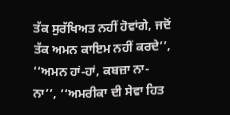ਤੱਕ ਸੁਰੱਖਿਅਤ ਨਹੀਂ ਹੋਵਾਂਗੇ, ਜਦੋਂ ਤੱਕ ਅਮਨ ਕਾਇਮ ਨਹੀਂ ਕਰਦੇ’’, ‘‘ਅਮਨ ਹਾਂ-ਹਾਂ, ਕਬਜ਼ਾ ਨਾ-ਨਾ’’, ‘‘ਅਮਰੀਕਾ ਦੀ ਸੇਵਾ ਹਿਤ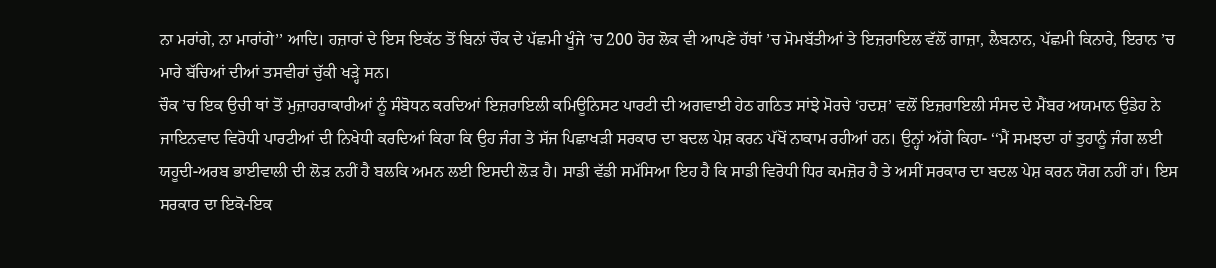ਨਾ ਮਰਾਂਗੇ, ਨਾ ਮਾਰਾਂਗੇ’’ ਆਦਿ। ਹਜ਼ਾਰਾਂ ਦੇ ਇਸ ਇਕੱਠ ਤੋਂ ਬਿਨਾਂ ਚੌਕ ਦੇ ਪੱਛਮੀ ਖੂੰਜੇ ’ਚ 200 ਹੋਰ ਲੋਕ ਵੀ ਆਪਣੇ ਹੱਥਾਂ ’ਚ ਮੋਮਬੱਤੀਆਂ ਤੇ ਇਜ਼ਰਾਇਲ ਵੱਲੋਂ ਗਾਜ਼ਾ, ਲੈਬਨਾਨ, ਪੱਛਮੀ ਕਿਨਾਰੇ, ਇਰਾਨ ’ਚ ਮਾਰੇ ਬੱਚਿਆਂ ਦੀਆਂ ਤਸਵੀਰਾਂ ਚੁੱਕੀ ਖੜ੍ਹੇ ਸਨ।
ਚੌਕ ’ਚ ਇਕ ਉਚੀ ਥਾਂ ਤੋਂ ਮੁਜ਼ਾਹਰਾਕਾਰੀਆਂ ਨੂੰ ਸੰਬੋਧਨ ਕਰਦਿਆਂ ਇਜ਼ਰਾਇਲੀ ਕਮਿਊਨਿਸਟ ਪਾਰਟੀ ਦੀ ਅਗਵਾਈ ਹੇਠ ਗਠਿਤ ਸਾਂਝੇ ਮੋਰਚੇ ‘ਹਦਸ਼’ ਵਲੋਂ ਇਜ਼ਰਾਇਲੀ ਸੰਸਦ ਦੇ ਮੈਂਬਰ ਅਯਮਾਨ ਉਡੇਹ ਨੇ ਜਾਇਨਵਾਦ ਵਿਰੋਧੀ ਪਾਰਟੀਆਂ ਦੀ ਨਿਖੇਧੀ ਕਰਦਿਆਂ ਕਿਹਾ ਕਿ ਉਹ ਜੰਗ ਤੇ ਸੱਜ ਪਿਛਾਖੜੀ ਸਰਕਾਰ ਦਾ ਬਦਲ ਪੇਸ਼ ਕਰਨ ਪੱਖੋਂ ਨਾਕਾਮ ਰਹੀਆਂ ਹਨ। ਉਨ੍ਹਾਂ ਅੱਗੇ ਕਿਹਾ- ‘‘ਮੈਂ ਸਮਝਦਾ ਹਾਂ ਤੁਹਾਨੂੰ ਜੰਗ ਲਈ ਯਹੂਦੀ-ਅਰਬ ਭਾਈਵਾਲੀ ਦੀ ਲੋੜ ਨਹੀਂ ਹੈ ਬਲਕਿ ਅਮਨ ਲਈ ਇਸਦੀ ਲੋੜ ਹੈ। ਸਾਡੀ ਵੱਡੀ ਸਮੱਸਿਆ ਇਹ ਹੈ ਕਿ ਸਾਡੀ ਵਿਰੋਧੀ ਧਿਰ ਕਮਜ਼ੋਰ ਹੈ ਤੇ ਅਸੀਂ ਸਰਕਾਰ ਦਾ ਬਦਲ ਪੇਸ਼ ਕਰਨ ਯੋਗ ਨਹੀਂ ਹਾਂ। ਇਸ ਸਰਕਾਰ ਦਾ ਇਕੋ-ਇਕ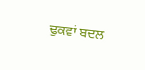ਢੁਕਵਾਂ ਬਦਲ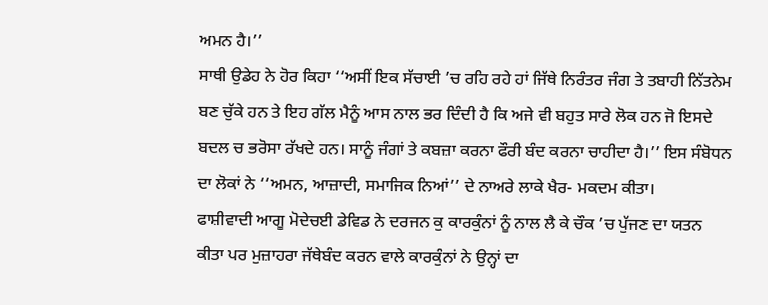ਅਮਨ ਹੈ।’’
ਸਾਥੀ ਉਡੇਹ ਨੇ ਹੋਰ ਕਿਹਾ ‘‘ਅਸੀਂ ਇਕ ਸੱਚਾਈ ’ਚ ਰਹਿ ਰਹੇ ਹਾਂ ਜਿੱਥੇ ਨਿਰੰਤਰ ਜੰਗ ਤੇ ਤਬਾਹੀ ਨਿੱਤਨੇਮ ਬਣ ਚੁੱਕੇ ਹਨ ਤੇ ਇਹ ਗੱਲ ਮੈਨੂੰ ਆਸ ਨਾਲ ਭਰ ਦਿੰਦੀ ਹੈ ਕਿ ਅਜੇ ਵੀ ਬਹੁਤ ਸਾਰੇ ਲੋਕ ਹਨ ਜੋ ਇਸਦੇ ਬਦਲ ਚ ਭਰੋਸਾ ਰੱਖਦੇ ਹਨ। ਸਾਨੂੰ ਜੰਗਾਂ ਤੇ ਕਬਜ਼ਾ ਕਰਨਾ ਫੌਰੀ ਬੰਦ ਕਰਨਾ ਚਾਹੀਦਾ ਹੈ।’’ ਇਸ ਸੰਬੋਧਨ ਦਾ ਲੋਕਾਂ ਨੇ ‘‘ਅਮਨ, ਆਜ਼ਾਦੀ, ਸਮਾਜਿਕ ਨਿਆਂ’’ ਦੇ ਨਾਅਰੇ ਲਾਕੇ ਖੈਰ- ਮਕਦਮ ਕੀਤਾ।
ਫਾਸ਼ੀਵਾਦੀ ਆਗੂ ਮੋਦੇਚਈ ਡੇਵਿਡ ਨੇ ਦਰਜਨ ਕੁ ਕਾਰਕੁੰਨਾਂ ਨੂੰ ਨਾਲ ਲੈ ਕੇ ਚੌਕ ’ਚ ਪੁੱਜਣ ਦਾ ਯਤਨ ਕੀਤਾ ਪਰ ਮੁਜ਼ਾਹਰਾ ਜੱਥੇਬੰਦ ਕਰਨ ਵਾਲੇ ਕਾਰਕੁੰਨਾਂ ਨੇ ਉਨ੍ਹਾਂ ਦਾ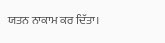ਯਤਨ ਨਾਕਾਮ ਕਰ ਦਿੱਤਾ।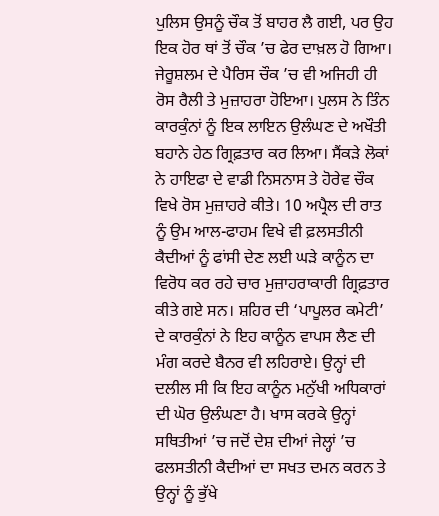ਪੁਲਿਸ ਉਸਨੂੰ ਚੌਕ ਤੋਂ ਬਾਹਰ ਲੈ ਗਈ, ਪਰ ਉਹ ਇਕ ਹੋਰ ਥਾਂ ਤੋਂ ਚੌਕ ’ਚ ਫੇਰ ਦਾਖ਼ਲ ਹੋ ਗਿਆ।
ਜੇਰੂਸ਼ਲਮ ਦੇ ਪੈਰਿਸ ਚੌਕ ’ਚ ਵੀ ਅਜਿਹੀ ਹੀ ਰੋਸ ਰੈਲੀ ਤੇ ਮੁਜ਼ਾਹਰਾ ਹੋਇਆ। ਪੁਲਸ ਨੇ ਤਿੰਨ ਕਾਰਕੁੰਨਾਂ ਨੂੰ ਇਕ ਲਾਇਨ ਉਲੰਘਣ ਦੇ ਅਖੌਤੀ ਬਹਾਨੇ ਹੇਠ ਗ੍ਰਿਫ਼ਤਾਰ ਕਰ ਲਿਆ। ਸੈਂਕੜੇ ਲੋਕਾਂ ਨੇ ਹਾਇਫਾ ਦੇ ਵਾਡੀ ਨਿਸਨਾਸ ਤੇ ਹੋਰੇਵ ਚੌਕ ਵਿਖੇ ਰੋਸ ਮੁਜ਼ਾਹਰੇ ਕੀਤੇ। 10 ਅਪ੍ਰੈਲ ਦੀ ਰਾਤ ਨੂੰ ਉਮ ਆਲ-ਫਾਹਮ ਵਿਖੇ ਵੀ ਫ਼ਲਸਤੀਨੀ ਕੈਦੀਆਂ ਨੂੰ ਫਾਂਸੀ ਦੇਣ ਲਈ ਘੜੇ ਕਾਨੂੰਨ ਦਾ ਵਿਰੋਧ ਕਰ ਰਹੇ ਚਾਰ ਮੁਜ਼ਾਹਰਾਕਾਰੀ ਗ੍ਰਿਫ਼ਤਾਰ ਕੀਤੇ ਗਏ ਸਨ। ਸ਼ਹਿਰ ਦੀ ‘ਪਾਪੂਲਰ ਕਮੇਟੀ’ ਦੇ ਕਾਰਕੁੰਨਾਂ ਨੇ ਇਹ ਕਾਨੂੰਨ ਵਾਪਸ ਲੈਣ ਦੀ ਮੰਗ ਕਰਦੇ ਬੈਨਰ ਵੀ ਲਹਿਰਾਏ। ਉਨ੍ਹਾਂ ਦੀ ਦਲੀਲ ਸੀ ਕਿ ਇਹ ਕਾਨੂੰਨ ਮਨੁੱਖੀ ਅਧਿਕਾਰਾਂ ਦੀ ਘੋਰ ਉਲੰਘਣਾ ਹੈ। ਖਾਸ ਕਰਕੇ ਉਨ੍ਹਾਂ ਸਥਿਤੀਆਂ ’ਚ ਜਦੋਂ ਦੇਸ਼ ਦੀਆਂ ਜੇਲ੍ਹਾਂ ’ਚ ਫਲਸਤੀਨੀ ਕੈਦੀਆਂ ਦਾ ਸਖਤ ਦਮਨ ਕਰਨ ਤੇ ਉਨ੍ਹਾਂ ਨੂੰ ਭੁੱਖੇ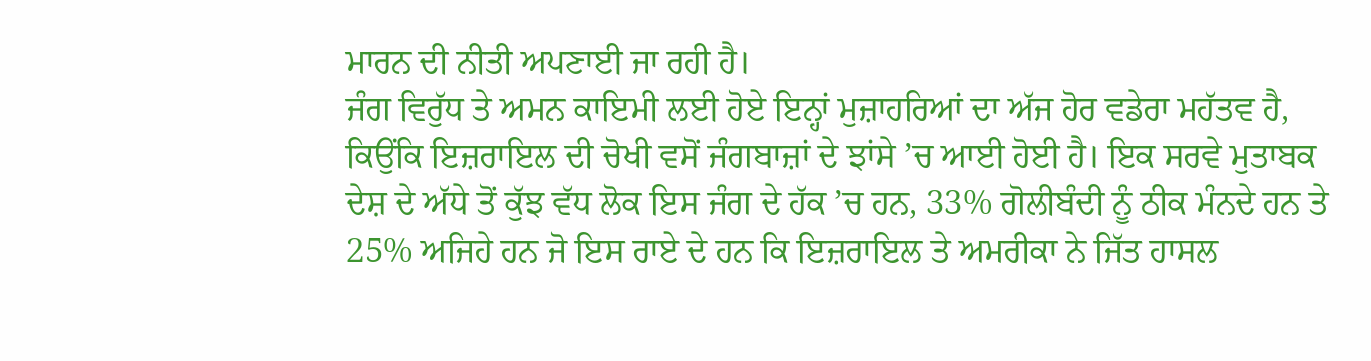ਮਾਰਨ ਦੀ ਨੀਤੀ ਅਪਣਾਈ ਜਾ ਰਹੀ ਹੈ।
ਜੰਗ ਵਿਰੁੱਧ ਤੇ ਅਮਨ ਕਾਇਮੀ ਲਈ ਹੋਏ ਇਨ੍ਹਾਂ ਮੁਜ਼ਾਹਰਿਆਂ ਦਾ ਅੱਜ ਹੋਰ ਵਡੇਰਾ ਮਹੱਤਵ ਹੈ, ਕਿਉਂਕਿ ਇਜ਼ਰਾਇਲ ਦੀ ਚੋਖੀ ਵਸੋਂ ਜੰਗਬਾਜ਼ਾਂ ਦੇ ਝਾਂਸੇ ’ਚ ਆਈ ਹੋਈ ਹੈ। ਇਕ ਸਰਵੇ ਮੁਤਾਬਕ ਦੇਸ਼ ਦੇ ਅੱਧੇ ਤੋਂ ਕੁੱਝ ਵੱਧ ਲੋਕ ਇਸ ਜੰਗ ਦੇ ਹੱਕ ’ਚ ਹਨ, 33% ਗੋਲੀਬੰਦੀ ਨੂੰ ਠੀਕ ਮੰਨਦੇ ਹਨ ਤੇ 25% ਅਜਿਹੇ ਹਨ ਜੋ ਇਸ ਰਾਏ ਦੇ ਹਨ ਕਿ ਇਜ਼ਰਾਇਲ ਤੇ ਅਮਰੀਕਾ ਨੇ ਜਿੱਤ ਹਾਸਲ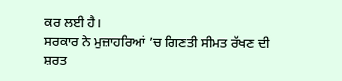ਕਰ ਲਈ ਹੈ।
ਸਰਕਾਰ ਨੇ ਮੁਜ਼ਾਹਰਿਆਂ ’ਚ ਗਿਣਤੀ ਸੀਮਤ ਰੱਖਣ ਦੀ ਸ਼ਰਤ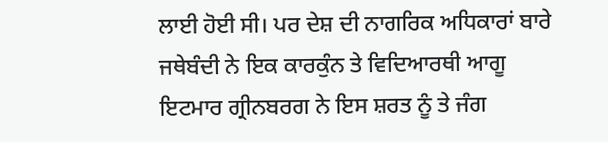ਲਾਈ ਹੋਈ ਸੀ। ਪਰ ਦੇਸ਼ ਦੀ ਨਾਗਰਿਕ ਅਧਿਕਾਰਾਂ ਬਾਰੇ ਜਥੇਬੰਦੀ ਨੇ ਇਕ ਕਾਰਕੁੰਨ ਤੇ ਵਿਦਿਆਰਥੀ ਆਗੂ ਇਟਮਾਰ ਗ੍ਰੀਨਬਰਗ ਨੇ ਇਸ ਸ਼ਰਤ ਨੂੰ ਤੇ ਜੰਗ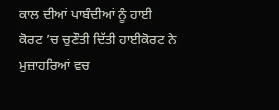ਕਾਲ ਦੀਆਂ ਪਾਬੰਦੀਆਂ ਨੂੰ ਹਾਈ ਕੋਰਟ ’ਚ ਚੁਣੌਤੀ ਦਿੱਤੀ ਹਾਈਕੋਰਟ ਨੇ ਮੁਜ਼ਾਹਰਿਆਂ ਵਚ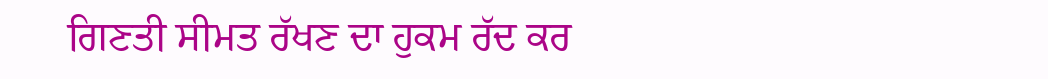ਗਿਣਤੀ ਸੀਮਤ ਰੱਖਣ ਦਾ ਹੁਕਮ ਰੱਦ ਕਰ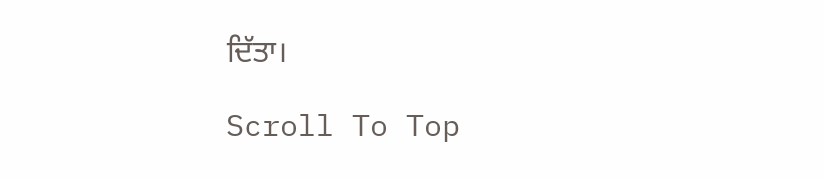ਦਿੱਤਾ।

Scroll To Top